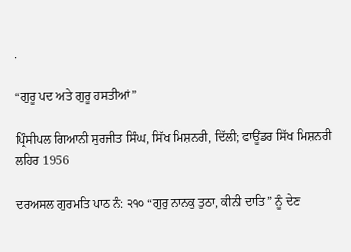.

“ਗੁਰੂ ਪਦ ਅਤੇ ਗੁਰੂ ਹਸਤੀਆਂ”

ਪ੍ਰਿੰਸੀਪਲ ਗਿਆਨੀ ਸੁਰਜੀਤ ਸਿੰਘ, ਸਿੱਖ ਮਿਸ਼ਨਰੀ, ਦਿੱਲੀ; ਫਾਊਂਡਰ ਸਿੱਖ ਮਿਸ਼ਨਰੀ ਲਹਿਰ 1956

ਦਰਅਸਲ ਗੁਰਮਤਿ ਪਾਠ ਨੰ: ੨੧੦ “ਗੁਰੁ ਨਾਨਕੁ ਤੁਠਾ, ਕੀਨੀ ਦਾਤਿ” ਨੂੰ ਦੇਣ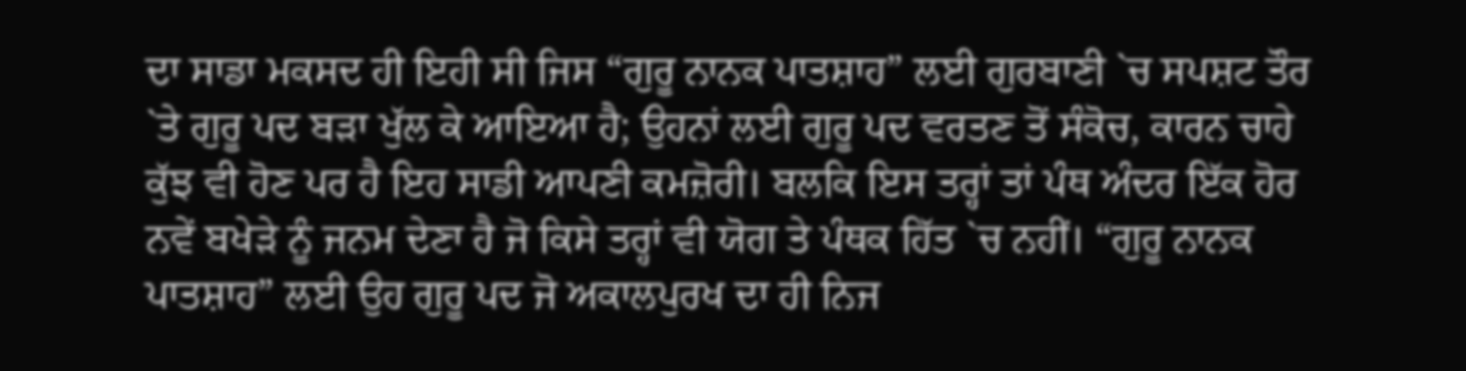ਦਾ ਸਾਡਾ ਮਕਸਦ ਹੀ ਇਹੀ ਸੀ ਜਿਸ “ਗੁਰੂ ਨਾਨਕ ਪਾਤਸ਼ਾਹ” ਲਈ ਗੁਰਬਾਣੀ `ਚ ਸਪਸ਼ਟ ਤੌਰ `ਤੇ ਗੁਰੂ ਪਦ ਬੜਾ ਖੁੱਲ ਕੇ ਆਇਆ ਹੈ; ਉਹਨਾਂ ਲਈ ਗੁਰੂ ਪਦ ਵਰਤਣ ਤੋਂ ਸੰਕੋਚ, ਕਾਰਨ ਚਾਹੇ ਕੁੱਝ ਵੀ ਹੋਣ ਪਰ ਹੈ ਇਹ ਸਾਡੀ ਆਪਣੀ ਕਮਜ਼ੋਰੀ। ਬਲਕਿ ਇਸ ਤਰ੍ਹਾਂ ਤਾਂ ਪੰਥ ਅੰਦਰ ਇੱਕ ਹੋਰ ਨਵੇਂ ਬਖੇੜੇ ਨੂੰ ਜਨਮ ਦੇਣਾ ਹੈ ਜੋ ਕਿਸੇ ਤਰ੍ਹਾਂ ਵੀ ਯੋਗ ਤੇ ਪੰਥਕ ਹਿੱਤ `ਚ ਨਹੀਂ। “ਗੁਰੂ ਨਾਨਕ ਪਾਤਸ਼ਾਹ” ਲਈ ਉਹ ਗੁਰੂ ਪਦ ਜੋ ਅਕਾਲਪੁਰਖ ਦਾ ਹੀ ਨਿਜ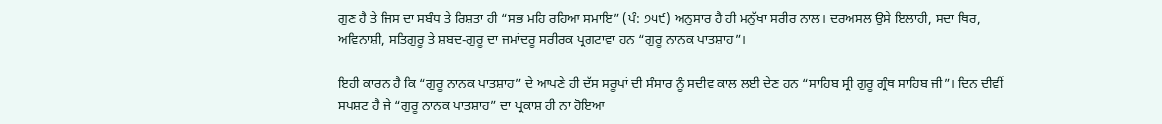ਗੁਣ ਹੈ ਤੇ ਜਿਸ ਦਾ ਸਬੰਧ ਤੇ ਰਿਸ਼ਤਾ ਹੀ “ਸਭ ਮਹਿ ਰਹਿਆ ਸਮਾਇ” (ਪੰ: ੭੫੯) ਅਨੁਸਾਰ ਹੈ ਹੀ ਮਨੁੱਖਾ ਸਰੀਰ ਨਾਲ। ਦਰਅਸਲ ਉਸੇ ਇਲਾਹੀ, ਸਦਾ ਥਿਰ, ਅਵਿਨਾਸ਼ੀ, ਸਤਿਗੁਰੂ ਤੇ ਸ਼ਬਦ-ਗੁਰੂ ਦਾ ਜਮਾਂਦਰੂ ਸਰੀਰਕ ਪ੍ਰਗਟਾਵਾ ਹਨ “ਗੁਰੂ ਨਾਨਕ ਪਾਤਸ਼ਾਹ”।

ਇਹੀ ਕਾਰਨ ਹੈ ਕਿ “ਗੁਰੂ ਨਾਨਕ ਪਾਤਸ਼ਾਹ” ਦੇ ਆਪਣੇ ਹੀ ਦੱਸ ਸਰੂਪਾਂ ਦੀ ਸੰਸਾਰ ਨੂੰ ਸਦੀਵ ਕਾਲ ਲਈ ਦੇਣ ਹਨ “ਸਾਹਿਬ ਸ੍ਰੀ ਗੁਰੂ ਗ੍ਰੰਥ ਸਾਹਿਬ ਜੀ”। ਦਿਨ ਦੀਵੀਂ ਸਪਸ਼ਟ ਹੈ ਜੇ “ਗੁਰੂ ਨਾਨਕ ਪਾਤਸ਼ਾਹ” ਦਾ ਪ੍ਰਕਾਸ਼ ਹੀ ਨਾ ਹੋਇਆ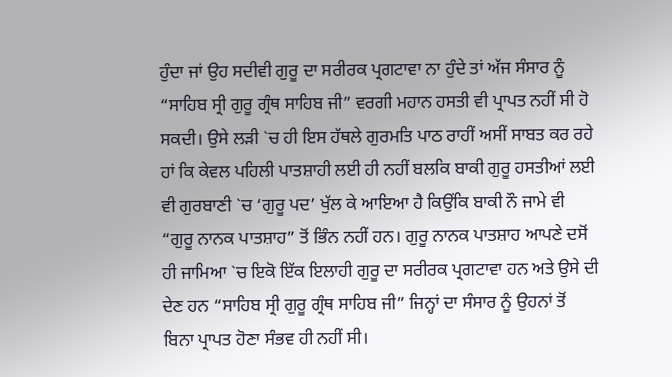ਹੁੰਦਾ ਜਾਂ ਉਹ ਸਦੀਵੀ ਗੁਰੂ ਦਾ ਸਰੀਰਕ ਪ੍ਰਗਟਾਵਾ ਨਾ ਹੁੰਦੇ ਤਾਂ ਅੱਜ ਸੰਸਾਰ ਨੂੰ “ਸਾਹਿਬ ਸ੍ਰੀ ਗੁਰੂ ਗ੍ਰੰਥ ਸਾਹਿਬ ਜੀ” ਵਰਗੀ ਮਹਾਨ ਹਸਤੀ ਵੀ ਪ੍ਰਾਪਤ ਨਹੀਂ ਸੀ ਹੋ ਸਕਦੀ। ਉਸੇ ਲੜੀ `ਚ ਹੀ ਇਸ ਹੱਥਲੇ ਗੁਰਮਤਿ ਪਾਠ ਰਾਹੀਂ ਅਸੀਂ ਸਾਬਤ ਕਰ ਰਹੇ ਹਾਂ ਕਿ ਕੇਵਲ ਪਹਿਲੀ ਪਾਤਸ਼ਾਹੀ ਲਈ ਹੀ ਨਹੀਂ ਬਲਕਿ ਬਾਕੀ ਗੁਰੂ ਹਸਤੀਆਂ ਲਈ ਵੀ ਗੁਰਬਾਣੀ `ਚ ‘ਗੁਰੂ ਪਦ’ ਖੁੱਲ ਕੇ ਆਇਆ ਹੈ ਕਿਉਂਕਿ ਬਾਕੀ ਨੌ ਜਾਮੇ ਵੀ “ਗੁਰੂ ਨਾਨਕ ਪਾਤਸ਼ਾਹ” ਤੋਂ ਭਿੰਨ ਨਹੀਂ ਹਨ। ਗੁਰੂ ਨਾਨਕ ਪਾਤਸ਼ਾਹ ਆਪਣੇ ਦਸੋਂ ਹੀ ਜਾਮਿਆ `ਚ ਇਕੋ ਇੱਕ ਇਲਾਹੀ ਗੁਰੂ ਦਾ ਸਰੀਰਕ ਪ੍ਰਗਟਾਵਾ ਹਨ ਅਤੇ ਉਸੇ ਦੀ ਦੇਣ ਹਨ “ਸਾਹਿਬ ਸ੍ਰੀ ਗੁਰੂ ਗ੍ਰੰਥ ਸਾਹਿਬ ਜੀ” ਜਿਨ੍ਹਾਂ ਦਾ ਸੰਸਾਰ ਨੂੰ ਉਹਨਾਂ ਤੋਂ ਬਿਨਾ ਪ੍ਰਾਪਤ ਹੋਣਾ ਸੰਭਵ ਹੀ ਨਹੀਂ ਸੀ।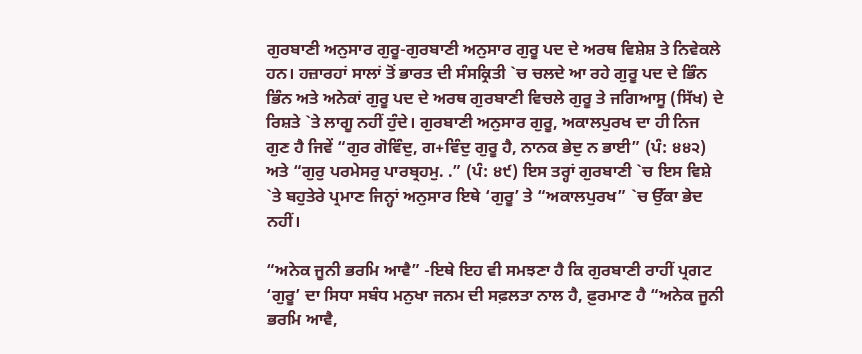ਗੁਰਬਾਣੀ ਅਨੁਸਾਰ ਗੁਰੂ-ਗੁਰਬਾਣੀ ਅਨੁਸਾਰ ਗੁਰੂ ਪਦ ਦੇ ਅਰਥ ਵਿਸ਼ੇਸ਼ ਤੇ ਨਿਵੇਕਲੇ ਹਨ। ਹਜ਼ਾਰਹਾਂ ਸਾਲਾਂ ਤੋਂ ਭਾਰਤ ਦੀ ਸੰਸਕ੍ਰਿਤੀ `ਚ ਚਲਦੇ ਆ ਰਹੇ ਗੁਰੂ ਪਦ ਦੇ ਭਿੰਨ ਭਿੰਨ ਅਤੇ ਅਨੇਕਾਂ ਗੁਰੂ ਪਦ ਦੇ ਅਰਥ ਗੁਰਬਾਣੀ ਵਿਚਲੇ ਗੁਰੂ ਤੇ ਜਗਿਆਸੂ (ਸਿੱਖ) ਦੇ ਰਿਸ਼ਤੇ `ਤੇ ਲਾਗੂ ਨਹੀਂ ਹੁੰਦੇ। ਗੁਰਬਾਣੀ ਅਨੁਸਾਰ ਗੁਰੂ, ਅਕਾਲਪੁਰਖ ਦਾ ਹੀ ਨਿਜ ਗੁਣ ਹੈ ਜਿਵੇਂ “ਗੁਰ ਗੋਵਿੰਦੁ, ਗ+ਵਿੰਦੁ ਗੁਰੂ ਹੈ, ਨਾਨਕ ਭੇਦੁ ਨ ਭਾਈ” (ਪੰ: ੪੪੨) ਅਤੇ “ਗੁਰੁ ਪਰਮੇਸਰੁ ਪਾਰਬ੍ਰਹਮੁ. .” (ਪੰ: ੪੯) ਇਸ ਤਰ੍ਹਾਂ ਗੁਰਬਾਣੀ `ਚ ਇਸ ਵਿਸ਼ੇ `ਤੇ ਬਹੁਤੇਰੇ ਪ੍ਰਮਾਣ ਜਿਨ੍ਹਾਂ ਅਨੁਸਾਰ ਇਥੇ ‘ਗੁਰੂ’ ਤੇ “ਅਕਾਲਪੁਰਖ” `ਚ ਉੱਕਾ ਭੇਦ ਨਹੀਂ।

“ਅਨੇਕ ਜੂਨੀ ਭਰਮਿ ਆਵੈ” -ਇਥੇ ਇਹ ਵੀ ਸਮਝਣਾ ਹੈ ਕਿ ਗੁਰਬਾਣੀ ਰਾਹੀਂ ਪ੍ਰਗਟ ‘ਗੁਰੂ’ ਦਾ ਸਿਧਾ ਸਬੰਧ ਮਨੁਖਾ ਜਨਮ ਦੀ ਸਫ਼ਲਤਾ ਨਾਲ ਹੈ, ਫ਼ੁਰਮਾਣ ਹੈ “ਅਨੇਕ ਜੂਨੀ ਭਰਮਿ ਆਵੈ,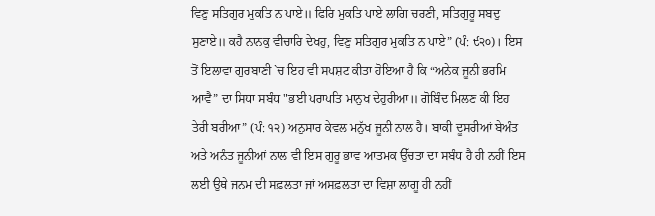ਵਿਣੁ ਸਤਿਗੁਰ ਮੁਕਤਿ ਨ ਪਾਏ॥ ਫਿਰਿ ਮੁਕਤਿ ਪਾਏ ਲਾਗਿ ਚਰਣੀ, ਸਤਿਗੁਰੂ ਸਬਦੁ ਸੁਣਾਏ॥ ਕਹੈ ਨਾਨਕੁ ਵੀਚਾਰਿ ਦੇਖਹੁ, ਵਿਣੁ ਸਤਿਗੁਰ ਮੁਕਤਿ ਨ ਪਾਏ” (ਪੰ: ੯੨੦)। ਇਸ ਤੋਂ ਇਲਾਵਾ ਗੁਰਬਾਣੀ `ਚ ਇਹ ਵੀ ਸਪਸ਼ਟ ਕੀਤਾ ਹੋਇਆ ਹੈ ਕਿ “ਅਨੇਕ ਜੂਨੀ ਭਰਮਿ ਆਵੈ” ਦਾ ਸਿਧਾ ਸਬੰਧ "ਭਈ ਪਰਾਪਤਿ ਮਾਨੁਖ ਦੇਹੁਰੀਆ॥ ਗੋਬਿੰਦ ਮਿਲਣ ਕੀ ਇਹ ਤੇਰੀ ਬਰੀਆ” (ਪੰ: ੧੨) ਅਨੁਸਾਰ ਕੇਵਲ ਮਨੁੱਖ ਜੂਨੀ ਨਾਲ ਹੈ। ਬਾਕੀ ਦੂਸਰੀਆਂ ਬੇਅੰਤ ਅਤੇ ਅਨੰਤ ਜੂਨੀਆਂ ਨਾਲ ਵੀ ਇਸ ਗੁਰੂ ਭਾਵ ਆਤਮਕ ਉੱਚਤਾ ਦਾ ਸਬੰਧ ਹੈ ਹੀ ਨਹੀਂ ਇਸ ਲਈ ਉਥੇ ਜਨਮ ਦੀ ਸਫ਼ਲਤਾ ਜਾਂ ਅਸਫ਼ਲਤਾ ਦਾ ਵਿਸ਼ਾ ਲਾਗੂ ਹੀ ਨਹੀਂ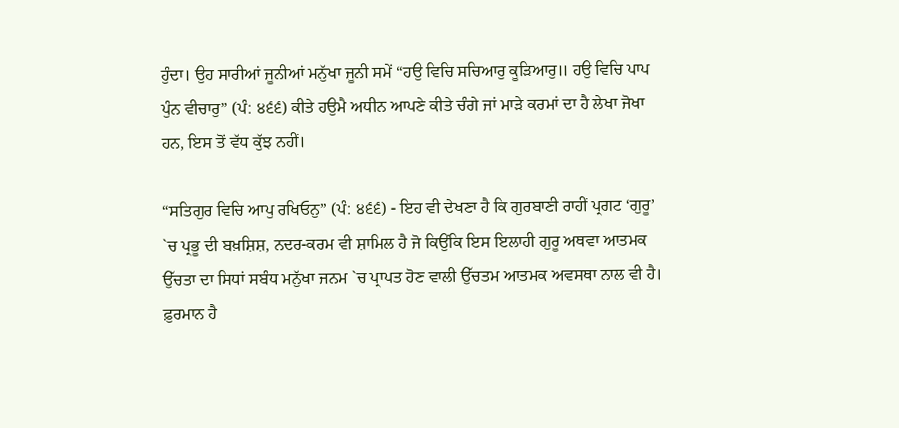ਹੁੰਦਾ। ਉਹ ਸਾਰੀਆਂ ਜੂਨੀਆਂ ਮਨੁੱਖਾ ਜੂਨੀ ਸਮੇਂ “ਹਉ ਵਿਚਿ ਸਚਿਆਰੁ ਕੂੜਿਆਰੁ॥ ਹਉ ਵਿਚਿ ਪਾਪ ਪੁੰਨ ਵੀਚਾਰੁ” (ਪੰ: ੪੬੬) ਕੀਤੇ ਹਉਮੈ ਅਧੀਨ ਆਪਣੇ ਕੀਤੇ ਚੰਗੇ ਜਾਂ ਮਾੜੇ ਕਰਮਾਂ ਦਾ ਹੈ ਲੇਖਾ ਜੋਖਾ ਹਨ, ਇਸ ਤੋਂ ਵੱਧ ਕੁੱਝ ਨਹੀਂ।

“ਸਤਿਗੁਰ ਵਿਚਿ ਆਪੁ ਰਖਿਓਨੁ” (ਪੰ: ੪੬੬) - ਇਹ ਵੀ ਦੇਖਣਾ ਹੈ ਕਿ ਗੁਰਬਾਣੀ ਰਾਹੀਂ ਪ੍ਰਗਟ ‘ਗੁਰੂ’ `ਚ ਪ੍ਰਭੂ ਦੀ ਬਖ਼ਸ਼ਿਸ਼, ਨਦਰ-ਕਰਮ ਵੀ ਸ਼ਾਮਿਲ ਹੈ ਜੋ ਕਿਉਂਕਿ ਇਸ ਇਲਾਹੀ ਗੁਰੂ ਅਥਵਾ ਆਤਮਕ ਉੱਚਤਾ ਦਾ ਸਿਧਾਂ ਸਬੰਧ ਮਨੁੱਖਾ ਜਨਮ `ਚ ਪ੍ਰਾਪਤ ਹੋਣ ਵਾਲੀ ਉੱਚਤਮ ਆਤਮਕ ਅਵਸਥਾ ਨਾਲ ਵੀ ਹੈ। ਫ਼ੁਰਮਾਨ ਹੈ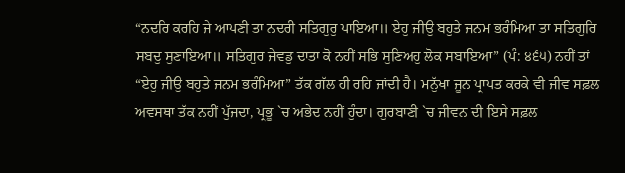“ਨਦਰਿ ਕਰਹਿ ਜੇ ਆਪਣੀ ਤਾ ਨਦਰੀ ਸਤਿਗੁਰੁ ਪਾਇਆ॥ ਏਹੁ ਜੀਉ ਬਹੁਤੇ ਜਨਮ ਭਰੰਮਿਆ ਤਾ ਸਤਿਗੁਰਿ ਸਬਦੁ ਸੁਣਾਇਆ॥ ਸਤਿਗੁਰ ਜੇਵਡੁ ਦਾਤਾ ਕੋ ਨਹੀਂ ਸਭਿ ਸੁਣਿਅਹੁ ਲੋਕ ਸਬਾਇਆ” (ਪੰ: ੪੬੫) ਨਹੀਂ ਤਾਂ “ਏਹੁ ਜੀਉ ਬਹੁਤੇ ਜਨਮ ਭਰੰਮਿਆ” ਤੱਕ ਗੱਲ ਹੀ ਰਹਿ ਜਾਂਦੀ ਹੈ। ਮਨੁੱਖਾ ਜੂਨ ਪ੍ਰਾਪਤ ਕਰਕੇ ਵੀ ਜੀਵ ਸਫ਼ਲ ਅਵਸਥਾ ਤੱਕ ਨਹੀਂ ਪੁੱਜਦਾ, ਪ੍ਰਭੂ `ਚ ਅਭੇਦ ਨਹੀਂ ਹੁੰਦਾ। ਗੁਰਬਾਣੀ `ਚ ਜੀਵਨ ਦੀ ਇਸੇ ਸਫ਼ਲ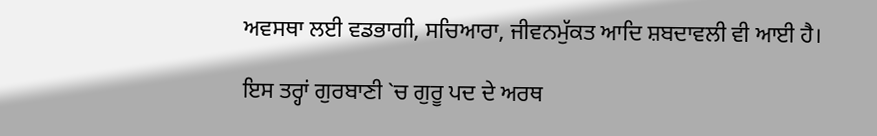ਅਵਸਥਾ ਲਈ ਵਡਭਾਗੀ, ਸਚਿਆਰਾ, ਜੀਵਨਮੁੱਕਤ ਆਦਿ ਸ਼ਬਦਾਵਲੀ ਵੀ ਆਈ ਹੈ।

ਇਸ ਤਰ੍ਹਾਂ ਗੁਰਬਾਣੀ `ਚ ਗੁਰੂ ਪਦ ਦੇ ਅਰਥ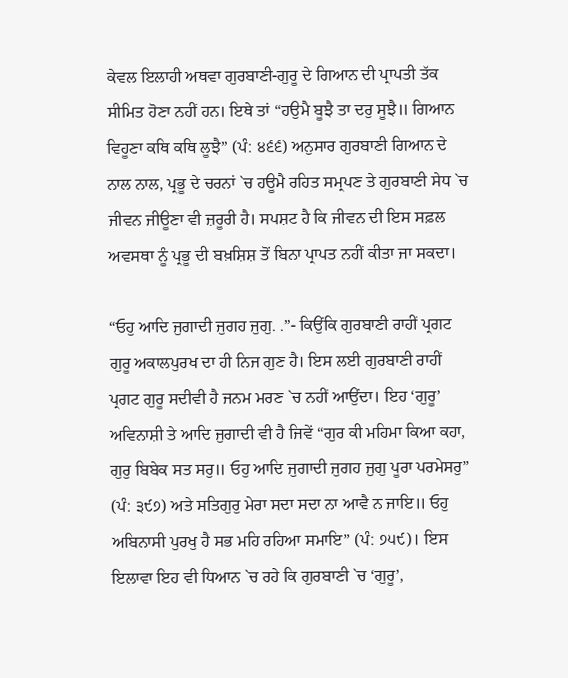ਕੇਵਲ ਇਲਾਹੀ ਅਥਵਾ ਗੁਰਬਾਣੀ-ਗੁਰੂ ਦੇ ਗਿਆਨ ਦੀ ਪ੍ਰਾਪਤੀ ਤੱਕ ਸੀਮਿਤ ਹੋਣਾ ਨਹੀਂ ਹਨ। ਇਥੇ ਤਾਂ “ਹਉਮੈ ਬੂਝੈ ਤਾ ਦਰੁ ਸੂਝੈ॥ ਗਿਆਨ ਵਿਹੂਣਾ ਕਥਿ ਕਥਿ ਲੂਝੈ” (ਪੰ: ੪੬੬) ਅਨੁਸਾਰ ਗੁਰਬਾਣੀ ਗਿਆਨ ਦੇ ਨਾਲ ਨਾਲ, ਪ੍ਰਭੂ ਦੇ ਚਰਨਾਂ `ਚ ਹਊਮੈ ਰਹਿਤ ਸਮ੍ਰਪਣ ਤੇ ਗੁਰਬਾਣੀ ਸੇਧ `ਚ ਜੀਵਨ ਜੀਊਣਾ ਵੀ ਜ਼ਰੂਰੀ ਹੈ। ਸਪਸ਼ਟ ਹੈ ਕਿ ਜੀਵਨ ਦੀ ਇਸ ਸਫ਼ਲ ਅਵਸਥਾ ਨੂੰ ਪ੍ਰਭੂ ਦੀ ਬਖ਼ਸ਼ਿਸ਼ ਤੋਂ ਬਿਨਾ ਪ੍ਰਾਪਤ ਨਹੀਂ ਕੀਤਾ ਜਾ ਸਕਦਾ।

“ਓਹੁ ਆਦਿ ਜੁਗਾਦੀ ਜੁਗਹ ਜੁਗੁ. .”- ਕਿਉਂਕਿ ਗੁਰਬਾਣੀ ਰਾਹੀਂ ਪ੍ਰਗਟ ਗੁਰੂ ਅਕਾਲਪੁਰਖ ਦਾ ਹੀ ਨਿਜ ਗੁਣ ਹੈ। ਇਸ ਲਈ ਗੁਰਬਾਣੀ ਰਾਹੀਂ ਪ੍ਰਗਟ ਗੁਰੂ ਸਦੀਵੀ ਹੈ ਜਨਮ ਮਰਣ `ਚ ਨਹੀਂ ਆਉਂਦਾ। ਇਹ ‘ਗੁਰੂ’ ਅਵਿਨਾਸ਼ੀ ਤੇ ਆਦਿ ਜੁਗਾਦੀ ਵੀ ਹੈ ਜਿਵੇਂ “ਗੁਰ ਕੀ ਮਹਿਮਾ ਕਿਆ ਕਹਾ, ਗੁਰੁ ਬਿਬੇਕ ਸਤ ਸਰੁ॥ ਓਹੁ ਆਦਿ ਜੁਗਾਦੀ ਜੁਗਹ ਜੁਗੁ ਪੂਰਾ ਪਰਮੇਸਰੁ” (ਪੰ: ੩੯੭) ਅਤੇ ਸਤਿਗੁਰੁ ਮੇਰਾ ਸਦਾ ਸਦਾ ਨਾ ਆਵੈ ਨ ਜਾਇ॥ ਓਹੁ ਅਬਿਨਾਸੀ ਪੁਰਖੁ ਹੈ ਸਭ ਮਹਿ ਰਹਿਆ ਸਮਾਇ” (ਪੰ: ੭੫੯)। ਇਸ ਇਲਾਵਾ ਇਹ ਵੀ ਧਿਆਨ `ਚ ਰਹੇ ਕਿ ਗੁਰਬਾਣੀ `ਚ ‘ਗੁਰੂ’,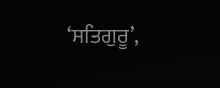‘ਸਤਿਗੁਰੂ’,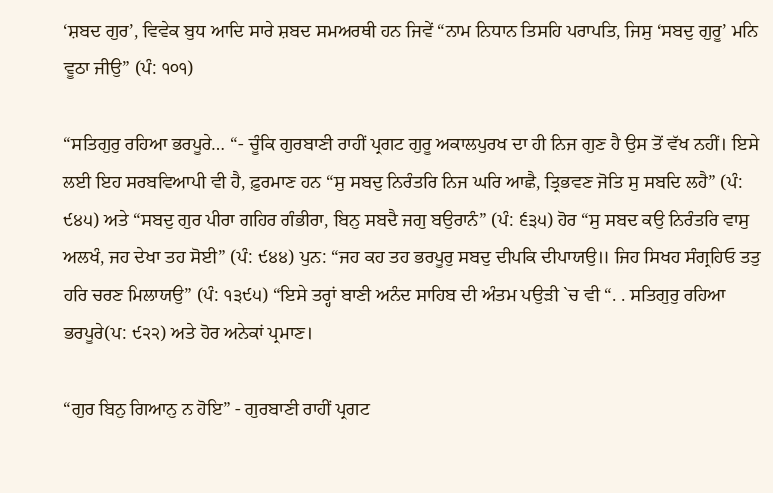‘ਸ਼ਬਦ ਗੁਰ’, ਵਿਵੇਕ ਬੁਧ ਆਦਿ ਸਾਰੇ ਸ਼ਬਦ ਸਮਅਰਥੀ ਹਨ ਜਿਵੇਂ “ਨਾਮ ਨਿਧਾਨ ਤਿਸਹਿ ਪਰਾਪਤਿ, ਜਿਸੁ ‘ਸਬਦੁ ਗੁਰੂ’ ਮਨਿ ਵੂਠਾ ਜੀਉ” (ਪੰ: ੧੦੧)

“ਸਤਿਗੁਰੁ ਰਹਿਆ ਭਰਪੂਰੇ… “- ਚੂੰਕਿ ਗੁਰਬਾਣੀ ਰਾਹੀਂ ਪ੍ਰਗਟ ਗੁਰੂ ਅਕਾਲਪੁਰਖ ਦਾ ਹੀ ਨਿਜ ਗੁਣ ਹੈ ਉਸ ਤੋਂ ਵੱਖ ਨਹੀਂ। ਇਸੇ ਲਈ ਇਹ ਸਰਬਵਿਆਪੀ ਵੀ ਹੈ, ਫ਼ੁਰਮਾਣ ਹਨ “ਸੁ ਸਬਦੁ ਨਿਰੰਤਰਿ ਨਿਜ ਘਰਿ ਆਛੈ, ਤ੍ਰਿਭਵਣ ਜੋਤਿ ਸੁ ਸਬਦਿ ਲਹੈ” (ਪੰ: ੯੪੫) ਅਤੇ “ਸਬਦੁ ਗੁਰ ਪੀਰਾ ਗਹਿਰ ਗੰਭੀਰਾ, ਬਿਨੁ ਸਬਦੈ ਜਗੁ ਬਉਰਾਨੰ” (ਪੰ: ੬੩੫) ਹੋਰ “ਸੁ ਸਬਦ ਕਉ ਨਿਰੰਤਰਿ ਵਾਸੁ ਅਲਖੰ, ਜਹ ਦੇਖਾ ਤਹ ਸੋਈ” (ਪੰ: ੯੪੪) ਪੁਨ: “ਜਹ ਕਹ ਤਹ ਭਰਪੂਰੁ ਸਬਦੁ ਦੀਪਕਿ ਦੀਪਾਯਉ॥ ਜਿਹ ਸਿਖਹ ਸੰਗ੍ਰਹਿਓ ਤਤੁ ਹਰਿ ਚਰਣ ਮਿਲਾਯਉ” (ਪੰ: ੧੩੯੫) “ਇਸੇ ਤਰ੍ਹਾਂ ਬਾਣੀ ਅਨੰਦ ਸਾਹਿਬ ਦੀ ਅੰਤਮ ਪਉੜੀ `ਚ ਵੀ “. . ਸਤਿਗੁਰੁ ਰਹਿਆ ਭਰਪੂਰੇ(ਪ: ੯੨੨) ਅਤੇ ਹੋਰ ਅਨੇਕਾਂ ਪ੍ਰਮਾਣ।

“ਗੁਰ ਬਿਨੁ ਗਿਆਨੁ ਨ ਹੋਇ” - ਗੁਰਬਾਣੀ ਰਾਹੀਂ ਪ੍ਰਗਟ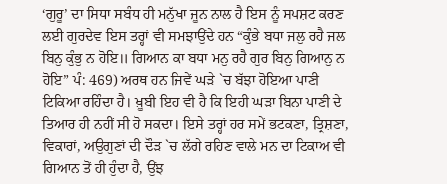‘ਗੁਰੂ’ ਦਾ ਸਿਧਾ ਸਬੰਧ ਹੀ ਮਨੁੱਖਾ ਜੂਨ ਨਾਲ ਹੈ ਇਸ ਨੂੰ ਸਪਸ਼ਟ ਕਰਣ ਲਈ ਗੁਰਦੇਵ ਇਸ ਤਰ੍ਹਾਂ ਵੀ ਸਮਝਾਉਂਦੇ ਹਨ “ਕੁੰਭੇ ਬਧਾ ਜਲੁ ਰਹੈ ਜਲ ਬਿਨੁ ਕੁੰਭੁ ਨ ਹੋਇ॥ ਗਿਆਨ ਕਾ ਬਧਾ ਮਨੁ ਰਹੈ ਗੁਰ ਬਿਨੁ ਗਿਆਨੁ ਨ ਹੋਇ” ਪੰ: 469) ਅਰਥ ਹਨ ਜਿਵੇਂ ਘੜੇ `ਚ ਬੱਝਾ ਹੋਇਆ ਪਾਣੀ ਟਿਕਿਆ ਰਹਿੰਦਾ ਹੈ। ਖ਼ੂਬੀ ਇਹ ਵੀ ਹੈ ਕਿ ਇਹੀ ਘੜਾ ਬਿਨਾ ਪਾਣੀ ਦੇ ਤਿਆਰ ਹੀ ਨਹੀਂ ਸੀ ਹੋ ਸਕਦਾ। ਇਸੇ ਤਰ੍ਹਾਂ ਹਰ ਸਮੇਂ ਭਟਕਣਾ, ਤ੍ਰਿਸ਼ਣਾ, ਵਿਕਾਰਾਂ, ਅਉਗੁਣਾਂ ਦੀ ਦੌੜ `ਚ ਲੱਗੇ ਰਹਿਣ ਵਾਲੇ ਮਨ ਦਾ ਟਿਕਾਅ ਵੀ ਗਿਆਨ ਤੋਂ ਹੀ ਹੁੰਦਾ ਹੈ, ਉਂਝ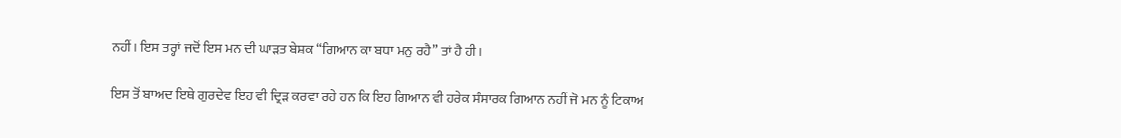ਨਹੀਂ। ਇਸ ਤਰ੍ਹਾਂ ਜਦੋਂ ਇਸ ਮਨ ਦੀ ਘਾੜਤ ਬੇਸ਼ਕ “ਗਿਆਨ ਕਾ ਬਧਾ ਮਨੁ ਰਹੈ” ਤਾਂ ਹੈ ਹੀ।

ਇਸ ਤੋਂ ਬਾਅਦ ਇਥੇ ਗੁਰਦੇਵ ਇਹ ਵੀ ਦ੍ਰਿੜ ਕਰਵਾ ਰਹੇ ਹਨ ਕਿ ਇਹ ਗਿਆਨ ਵੀ ਹਰੇਕ ਸੰਸਾਰਕ ਗਿਆਨ ਨਹੀਂ ਜੋ ਮਨ ਨੂੰ ਟਿਕਾਅ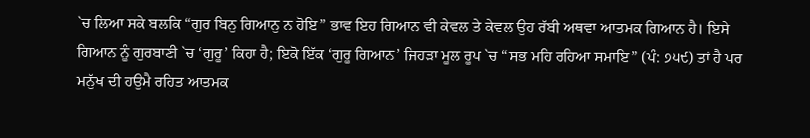`ਚ ਲਿਆ ਸਕੇ ਬਲਕਿ “ਗੁਰ ਬਿਨੁ ਗਿਆਨੁ ਨ ਹੋਇ” ਭਾਵ ਇਹ ਗਿਆਨ ਵੀ ਕੇਵਲ ਤੇ ਕੇਵਲ ਉਹ ਰੱਬੀ ਅਥਵਾ ਆਤਮਕ ਗਿਆਨ ਹੈ। ਇਸੇ ਗਿਆਨ ਨੂੰ ਗੁਰਬਾਣੀ `ਚ ‘ਗੁਰੂ’ ਕਿਹਾ ਹੈ; ਇਕੋ ਇੱਕ ‘ਗੁਰੂ ਗਿਆਨ’ ਜਿਹੜਾ ਮੂਲ ਰੂਪ `ਚ “ਸਭ ਮਹਿ ਰਹਿਆ ਸਮਾਇ” (ਪੰ: ੭੫੯) ਤਾਂ ਹੈ ਪਰ ਮਨੁੱਖ ਦੀ ਹਉਮੈ ਰਹਿਤ ਆਤਮਕ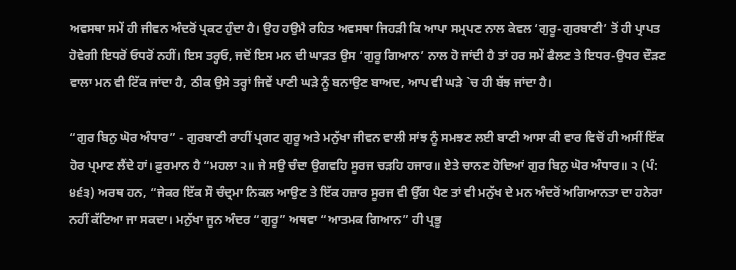ਅਵਸਥਾ ਸਮੇਂ ਹੀ ਜੀਵਨ ਅੰਦਰੋਂ ਪ੍ਰਕਟ ਹੁੰਦਾ ਹੈ। ਉਹ ਹਉਮੈ ਰਹਿਤ ਅਵਸਥਾ ਜਿਹੜੀ ਕਿ ਆਪਾ ਸਮ੍ਰਪਣ ਨਾਲ ਕੇਵਲ ‘ਗੁਰੂ-ਗੁਰਬਾਣੀ’ ਤੋਂ ਹੀ ਪ੍ਰਾਪਤ ਹੋਵੇਗੀ ਇਧਰੋਂ ਓਧਰੋਂ ਨਹੀਂ। ਇਸ ਤਰ੍ਹਓ, ਜਦੋਂ ਇਸ ਮਨ ਦੀ ਘਾੜਤ ਉਸ ‘ਗੁਰੂ ਗਿਆਨ’ ਨਾਲ ਹੋ ਜਾਂਦੀ ਹੈ ਤਾਂ ਹਰ ਸਮੇਂ ਫੈਲਣ ਤੇ ਇਧਰ-ਉਧਰ ਦੌੜਣ ਵਾਲਾ ਮਨ ਵੀ ਟਿੱਕ ਜਾਂਦਾ ਹੈ, ਠੀਕ ਉਸੇ ਤਰ੍ਹਾਂ ਜਿਵੇਂ ਪਾਣੀ ਘੜੇ ਨੂੰ ਬਨਾਉਣ ਬਾਅਦ, ਆਪ ਵੀ ਘੜੇ `ਚ ਹੀ ਬੱਝ ਜਾਂਦਾ ਹੈ।

“ਗੁਰ ਬਿਨੁ ਘੋਰ ਅੰਧਾਰ” - ਗੁਰਬਾਣੀ ਰਾਹੀਂ ਪ੍ਰਗਟ ਗੁਰੂ ਅਤੇ ਮਨੁੱਖਾ ਜੀਵਨ ਵਾਲੀ ਸਾਂਝ ਨੂੰ ਸਮਝਣ ਲਈ ਬਾਣੀ ਆਸਾ ਕੀ ਵਾਰ ਵਿਚੋਂ ਹੀ ਅਸੀਂ ਇੱਕ ਹੋਰ ਪ੍ਰਮਾਣ ਲੈਂਦੇ ਹਾਂ। ਫ਼ੁਰਮਾਨ ਹੈ “ਮਹਲਾ ੨॥ ਜੇ ਸਉ ਚੰਦਾ ਉਗਵਹਿ ਸੂਰਜ ਚੜਹਿ ਹਜਾਰ॥ ਏਤੇ ਚਾਨਣ ਹੋਦਿਆਂ ਗੁਰ ਬਿਨੁ ਘੋਰ ਅੰਧਾਰ॥ ੨ (ਪੰ: ੪੬੩) ਅਰਥ ਹਨ, “ਜੇਕਰ ਇੱਕ ਸੌ ਚੰਦ੍ਰਮਾ ਨਿਕਲ ਆਉਣ ਤੇ ਇੱਕ ਹਜ਼ਾਰ ਸੂਰਜ ਵੀ ਉੱਗ ਪੈਣ ਤਾਂ ਵੀ ਮਨੁੱਖ ਦੇ ਮਨ ਅੰਦਰੋਂ ਅਗਿਆਨਤਾ ਦਾ ਹਨੇਰਾ ਨਹੀਂ ਕੱਟਿਆ ਜਾ ਸਕਦਾ। ਮਨੁੱਖਾ ਜੂਨ ਅੰਦਰ “ਗੁਰੂ” ਅਥਵਾ “ਆਤਮਕ ਗਿਆਨ” ਹੀ ਪ੍ਰਭੂ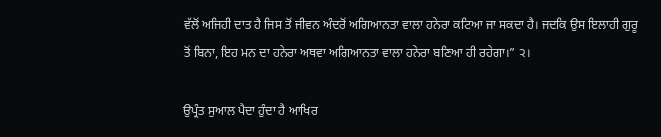ਵੱਲੋਂ ਅਜਿਹੀ ਦਾਤ ਹੈ ਜਿਸ ਤੋਂ ਜੀਵਨ ਅੰਦਰੋਂ ਅਗਿਆਨਤਾ ਵਾਲਾ ਹਨੇਰਾ ਕਟਿਆ ਜਾ ਸਕਦਾ ਹੈ। ਜਦਕਿ ਉਸ ਇਲਾਹੀ ਗੁਰੂ ਤੋਂ ਬਿਨਾ, ਇਹ ਮਨ ਦਾ ਹਨੇਰਾ ਅਥਵਾ ਅਗਿਆਨਤਾ ਵਾਲਾ ਹਨੇਰਾ ਬਣਿਆ ਹੀ ਰਹੇਗਾ।” ੨।

ਉਪ੍ਰੰਤ ਸੁਆਲ ਪੈਦਾ ਹੁੰਦਾ ਹੈ ਆਖਿਰ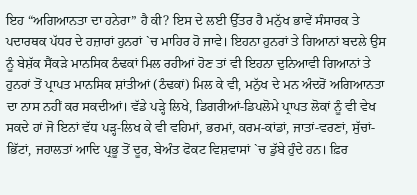ਇਹ “ਅਗਿਆਨਤਾ ਦਾ ਹਨੇਰਾ” ਹੈ ਕੀ? ਇਸ ਦੇ ਲਈ ਉੱਤਰ ਹੈ ਮਨੁੱਖ ਭਾਵੇਂ ਸੰਸਾਰਕ ਤੇ ਪਦਾਰਥਕ ਪੱਧਰ ਦੇ ਹਜ਼ਾਰਾਂ ਹੁਨਰਾਂ `ਚ ਮਾਹਿਰ ਹੋ ਜਾਵੇ। ਇਹਨਾ ਹੁਨਰਾਂ ਤੇ ਗਿਆਨਾਂ ਬਦਲੇ ਉਸ ਨੂੰ ਬੇਸ਼ੱਕ ਸੈਂਕੜੇ ਮਾਨਸਿਕ ਠੰਢਕਾਂ ਮਿਲ ਰਹੀਆਂ ਹੋਣ ਤਾਂ ਵੀ ਇਹਨਾ ਦੁਨਿਆਵੀ ਗਿਆਨਾਂ ਤੇ ਹੁਨਰਾਂ ਤੋਂ ਪ੍ਰਾਪਤ ਮਾਨਸਿਕ ਸ਼ਾਂਤੀਆਂ (ਠੰਢਕਾਂ) ਮਿਲ ਕੇ ਵੀ, ਮਨੁੱਖ ਦੇ ਮਨ ਅੰਦਰੋਂ ਅਗਿਆਨਤਾ ਦਾ ਨਾਸ ਨਹੀਂ ਕਰ ਸਕਦੀਆਂ। ਵੱਡੇ ਪੜ੍ਹੇ ਲਿਖੇ, ਡਿਗਰੀਆਂ-ਡਿਪਲੋਮੇ ਪ੍ਰਾਪਤ ਲੋਕਾਂ ਨੂੰ ਵੀ ਵੇਖ ਸਕਦੇ ਹਾਂ ਜੋ ਇਨਾਂ ਵੱਧ ਪੜ੍ਹ-ਲਿਖ ਕੇ ਵੀ ਵਹਿਮਾਂ, ਭਰਮਾਂ, ਕਰਮ-ਕਾਂਡਾਂ, ਜਾਤਾਂ-ਵਰਣਾਂ, ਸੁੱਚਾਂ-ਭਿੱਟਾਂ, ਜਹਾਲਤਾਂ ਆਦਿ ਪ੍ਰਭੂ ਤੋਂ ਦੂਰ, ਬੇਅੰਤ ਫੋਕਟ ਵਿਸ਼ਵਾਸਾਂ `ਚ ਡੁੱਬੇ ਹੁੰਦੇ ਹਨ। ਫ਼ਿਰ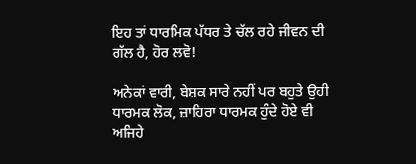ਇਹ ਤਾਂ ਧਾਰਮਿਕ ਪੱਧਰ ਤੇ ਚੱਲ ਰਹੇ ਜੀਵਨ ਦੀ ਗੱਲ ਹੈ, ਹੋਰ ਲਵੋ!

ਅਨੇਕਾਂ ਵਾਰੀ, ਬੇਸ਼ਕ ਸਾਰੇ ਨਹੀਂ ਪਰ ਬਹੁਤੇ ਉਹੀ ਧਾਰਮਕ ਲੋਕ, ਜ਼ਾਹਿਰਾ ਧਾਰਮਕ ਹੁੰਦੇ ਹੋਏ ਵੀ ਅਜਿਹੇ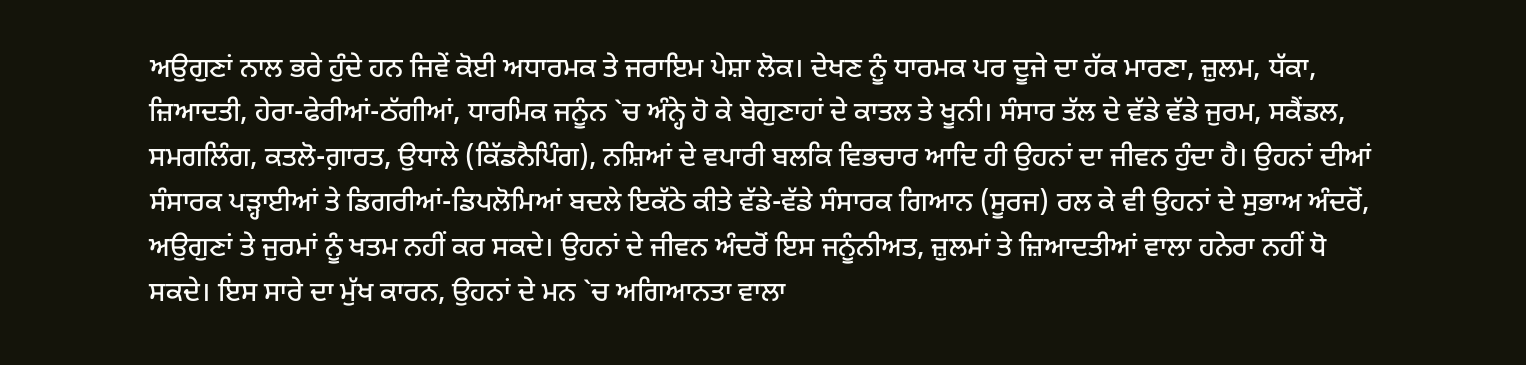ਅਉਗੁਣਾਂ ਨਾਲ ਭਰੇ ਹੁੰਦੇ ਹਨ ਜਿਵੇਂ ਕੋਈ ਅਧਾਰਮਕ ਤੇ ਜਰਾਇਮ ਪੇਸ਼ਾ ਲੋਕ। ਦੇਖਣ ਨੂੰ ਧਾਰਮਕ ਪਰ ਦੂਜੇ ਦਾ ਹੱਕ ਮਾਰਣਾ, ਜ਼ੁਲਮ, ਧੱਕਾ, ਜ਼ਿਆਦਤੀ, ਹੇਰਾ-ਫੇਰੀਆਂ-ਠੱਗੀਆਂ, ਧਾਰਮਿਕ ਜਨੂੰਨ `ਚ ਅੰਨ੍ਹੇ ਹੋ ਕੇ ਬੇਗੁਣਾਹਾਂ ਦੇ ਕਾਤਲ ਤੇ ਖੂਨੀ। ਸੰਸਾਰ ਤੱਲ ਦੇ ਵੱਡੇ ਵੱਡੇ ਜੁਰਮ, ਸਕੈਂਡਲ, ਸਮਗਲਿੰਗ, ਕਤਲੋ-ਗ਼ਾਰਤ, ਉਧਾਲੇ (ਕਿੱਡਨੈਪਿੰਗ), ਨਸ਼ਿਆਂ ਦੇ ਵਪਾਰੀ ਬਲਕਿ ਵਿਭਚਾਰ ਆਦਿ ਹੀ ਉਹਨਾਂ ਦਾ ਜੀਵਨ ਹੁੰਦਾ ਹੈ। ਉਹਨਾਂ ਦੀਆਂ ਸੰਸਾਰਕ ਪੜ੍ਹਾਈਆਂ ਤੇ ਡਿਗਰੀਆਂ-ਡਿਪਲੋਮਿਆਂ ਬਦਲੇ ਇਕੱਠੇ ਕੀਤੇ ਵੱਡੇ-ਵੱਡੇ ਸੰਸਾਰਕ ਗਿਆਨ (ਸੂਰਜ) ਰਲ ਕੇ ਵੀ ਉਹਨਾਂ ਦੇ ਸੁਭਾਅ ਅੰਦਰੋਂ, ਅਉਗੁਣਾਂ ਤੇ ਜੁਰਮਾਂ ਨੂੰ ਖਤਮ ਨਹੀਂ ਕਰ ਸਕਦੇ। ਉਹਨਾਂ ਦੇ ਜੀਵਨ ਅੰਦਰੋਂ ਇਸ ਜਨੂੰਨੀਅਤ, ਜ਼ੁਲਮਾਂ ਤੇ ਜ਼ਿਆਦਤੀਆਂ ਵਾਲਾ ਹਨੇਰਾ ਨਹੀਂ ਧੋ ਸਕਦੇ। ਇਸ ਸਾਰੇ ਦਾ ਮੁੱਖ ਕਾਰਨ, ਉਹਨਾਂ ਦੇ ਮਨ `ਚ ਅਗਿਆਨਤਾ ਵਾਲਾ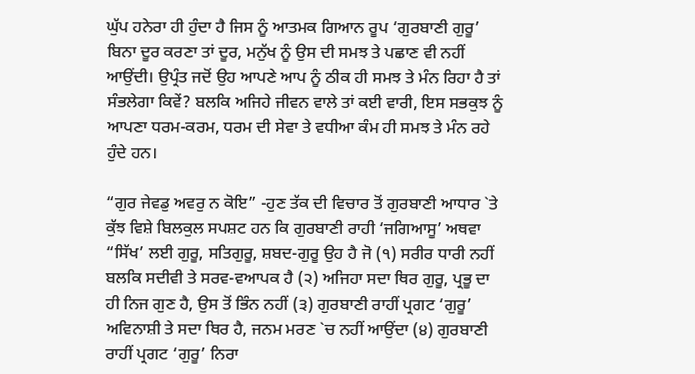ਘੁੱਪ ਹਨੇਰਾ ਹੀ ਹੁੰਦਾ ਹੈ ਜਿਸ ਨੂੰ ਆਤਮਕ ਗਿਆਨ ਰੂਪ ‘ਗੁਰਬਾਣੀ ਗੁਰੂ’ ਬਿਨਾ ਦੂਰ ਕਰਣਾ ਤਾਂ ਦੂਰ, ਮਨੁੱਖ ਨੂੰ ਉਸ ਦੀ ਸਮਝ ਤੇ ਪਛਾਣ ਵੀ ਨਹੀਂ ਆਉਂਦੀ। ਉਪ੍ਰੰਤ ਜਦੋਂ ਉਹ ਆਪਣੇ ਆਪ ਨੂੰ ਠੀਕ ਹੀ ਸਮਝ ਤੇ ਮੰਨ ਰਿਹਾ ਹੈ ਤਾਂ ਸੰਭਲੇਗਾ ਕਿਵੇਂ? ਬਲਕਿ ਅਜਿਹੇ ਜੀਵਨ ਵਾਲੇ ਤਾਂ ਕਈ ਵਾਰੀ, ਇਸ ਸਭਕੁਝ ਨੂੰ ਆਪਣਾ ਧਰਮ-ਕਰਮ, ਧਰਮ ਦੀ ਸੇਵਾ ਤੇ ਵਧੀਆ ਕੰਮ ਹੀ ਸਮਝ ਤੇ ਮੰਨ ਰਹੇ ਹੁੰਦੇ ਹਨ।

“ਗੁਰ ਜੇਵਡੁ ਅਵਰੁ ਨ ਕੋਇ” -ਹੁਣ ਤੱਕ ਦੀ ਵਿਚਾਰ ਤੋਂ ਗੁਰਬਾਣੀ ਆਧਾਰ `ਤੇ ਕੁੱਝ ਵਿਸ਼ੇ ਬਿਲਕੁਲ ਸਪਸ਼ਟ ਹਨ ਕਿ ਗੁਰਬਾਣੀ ਰਾਹੀ ‘ਜਗਿਆਸੂ’ ਅਥਵਾ “ਸਿੱਖ’ ਲਈ ਗੁਰੂ, ਸਤਿਗੁਰੂ, ਸ਼ਬਦ-ਗੁਰੂ ਉਹ ਹੈ ਜੋ (੧) ਸਰੀਰ ਧਾਰੀ ਨਹੀਂ ਬਲਕਿ ਸਦੀਵੀ ਤੇ ਸਰਵ-ਵਆਪਕ ਹੈ (੨) ਅਜਿਹਾ ਸਦਾ ਥਿਰ ਗੁਰੂ, ਪ੍ਰਭੂ ਦਾ ਹੀ ਨਿਜ ਗੁਣ ਹੈ, ਉਸ ਤੋਂ ਭਿੰਨ ਨਹੀਂ (੩) ਗੁਰਬਾਣੀ ਰਾਹੀਂ ਪ੍ਰਗਟ ‘ਗੁਰੂ’ ਅਵਿਨਾਸ਼ੀ ਤੇ ਸਦਾ ਥਿਰ ਹੈ, ਜਨਮ ਮਰਣ `ਚ ਨਹੀਂ ਆਉਂਦਾ (੪) ਗੁਰਬਾਣੀ ਰਾਹੀਂ ਪ੍ਰਗਟ ‘ਗੁਰੂ’ ਨਿਰਾ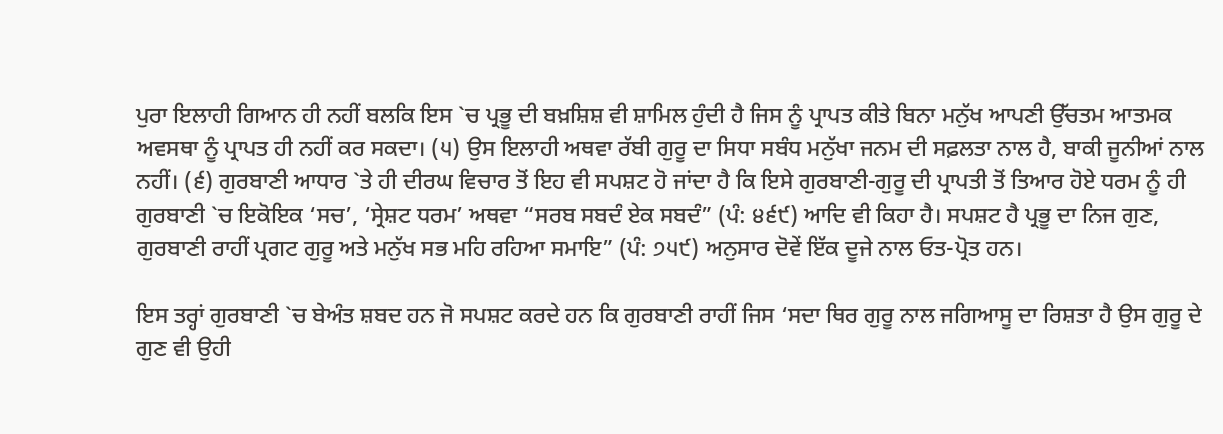ਪੁਰਾ ਇਲਾਹੀ ਗਿਆਨ ਹੀ ਨਹੀਂ ਬਲਕਿ ਇਸ `ਚ ਪ੍ਰਭੂ ਦੀ ਬਖ਼ਸ਼ਿਸ਼ ਵੀ ਸ਼ਾਮਿਲ ਹੁੰਦੀ ਹੈ ਜਿਸ ਨੂੰ ਪ੍ਰਾਪਤ ਕੀਤੇ ਬਿਨਾ ਮਨੁੱਖ ਆਪਣੀ ਉੱਚਤਮ ਆਤਮਕ ਅਵਸਥਾ ਨੂੰ ਪ੍ਰਾਪਤ ਹੀ ਨਹੀਂ ਕਰ ਸਕਦਾ। (੫) ਉਸ ਇਲਾਹੀ ਅਥਵਾ ਰੱਬੀ ਗੁਰੂ ਦਾ ਸਿਧਾ ਸਬੰਧ ਮਨੁੱਖਾ ਜਨਮ ਦੀ ਸਫ਼ਲਤਾ ਨਾਲ ਹੈ, ਬਾਕੀ ਜੂਨੀਆਂ ਨਾਲ ਨਹੀਂ। (੬) ਗੁਰਬਾਣੀ ਆਧਾਰ `ਤੇ ਹੀ ਦੀਰਘ ਵਿਚਾਰ ਤੋਂ ਇਹ ਵੀ ਸਪਸ਼ਟ ਹੋ ਜਾਂਦਾ ਹੈ ਕਿ ਇਸੇ ਗੁਰਬਾਣੀ-ਗੁਰੂ ਦੀ ਪ੍ਰਾਪਤੀ ਤੋਂ ਤਿਆਰ ਹੋਏ ਧਰਮ ਨੂੰ ਹੀ ਗੁਰਬਾਣੀ `ਚ ਇਕੋਇਕ ‘ਸਚ’, ‘ਸ੍ਰੇਸ਼ਟ ਧਰਮ’ ਅਥਵਾ “ਸਰਬ ਸਬਦੰ ਏਕ ਸਬਦੰ” (ਪੰ: ੪੬੯) ਆਦਿ ਵੀ ਕਿਹਾ ਹੈ। ਸਪਸ਼ਟ ਹੈ ਪ੍ਰਭੂ ਦਾ ਨਿਜ ਗੁਣ, ਗੁਰਬਾਣੀ ਰਾਹੀਂ ਪ੍ਰਗਟ ਗੁਰੂ ਅਤੇ ਮਨੁੱਖ ਸਭ ਮਹਿ ਰਹਿਆ ਸਮਾਇ” (ਪੰ: ੭੫੯) ਅਨੁਸਾਰ ਦੋਵੇਂ ਇੱਕ ਦੂਜੇ ਨਾਲ ਓਤ-ਪ੍ਰੋਤ ਹਨ।

ਇਸ ਤਰ੍ਹਾਂ ਗੁਰਬਾਣੀ `ਚ ਬੇਅੰਤ ਸ਼ਬਦ ਹਨ ਜੋ ਸਪਸ਼ਟ ਕਰਦੇ ਹਨ ਕਿ ਗੁਰਬਾਣੀ ਰਾਹੀਂ ਜਿਸ ‘ਸਦਾ ਥਿਰ ਗੁਰੂ ਨਾਲ ਜਗਿਆਸੂ ਦਾ ਰਿਸ਼ਤਾ ਹੈ ਉਸ ਗੁਰੂ ਦੇ ਗੁਣ ਵੀ ਉਹੀ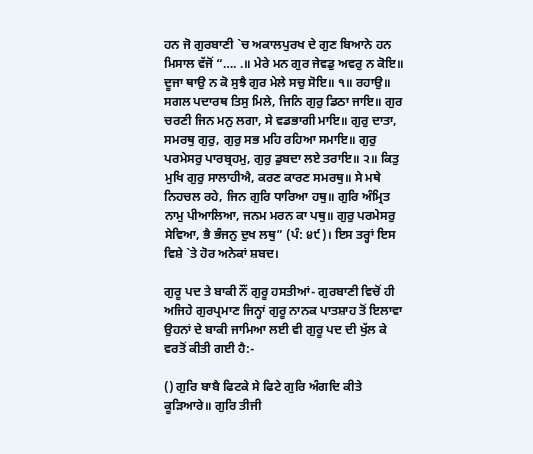ਹਨ ਜੋ ਗੁਰਬਾਣੀ `ਚ ਅਕਾਲਪੁਰਖ ਦੇ ਗੁਣ ਬਿਆਨੇ ਹਨ ਮਿਸਾਲ ਵੱਜੋਂ “…. .॥ ਮੇਰੇ ਮਨ ਗੁਰ ਜੇਵਡੁ ਅਵਰੁ ਨ ਕੋਇ॥ ਦੂਜਾ ਥਾਉ ਨ ਕੋ ਸੁਝੈ ਗੁਰ ਮੇਲੇ ਸਚੁ ਸੋਇ॥ ੧॥ ਰਹਾਉ॥ ਸਗਲ ਪਦਾਰਥ ਤਿਸੁ ਮਿਲੇ, ਜਿਨਿ ਗੁਰੁ ਡਿਠਾ ਜਾਇ॥ ਗੁਰ ਚਰਣੀ ਜਿਨ ਮਨੁ ਲਗਾ, ਸੇ ਵਡਭਾਗੀ ਮਾਇ॥ ਗੁਰੁ ਦਾਤਾ, ਸਮਰਥੁ ਗੁਰੁ, ਗੁਰੁ ਸਭ ਮਹਿ ਰਹਿਆ ਸਮਾਇ॥ ਗੁਰੁ ਪਰਮੇਸਰੁ ਪਾਰਬ੍ਰਹਮੁ, ਗੁਰੁ ਡੁਬਦਾ ਲਏ ਤਰਾਇ॥ ੨॥ ਕਿਤੁ ਮੁਖਿ ਗੁਰੁ ਸਾਲਾਹੀਐ, ਕਰਣ ਕਾਰਣ ਸਮਰਥੁ॥ ਸੇ ਮਥੇ ਨਿਹਚਲ ਰਹੇ, ਜਿਨ ਗੁਰਿ ਧਾਰਿਆ ਹਥੁ॥ ਗੁਰਿ ਅੰਮ੍ਰਿਤ ਨਾਮੁ ਪੀਆਲਿਆ, ਜਨਮ ਮਰਨ ਕਾ ਪਥੁ॥ ਗੁਰੁ ਪਰਮੇਸਰੁ ਸੇਵਿਆ, ਭੈ ਭੰਜਨੁ ਦੁਖ ਲਥੁ” (ਪੰ: ੪੯)। ਇਸ ਤਰ੍ਹਾਂ ਇਸ ਵਿਸ਼ੇ `ਤੇ ਹੋਰ ਅਨੇਕਾਂ ਸ਼ਬਦ।

ਗੁਰੂ ਪਦ ਤੇ ਬਾਕੀ ਨੌਂ ਗੁਰੂ ਹਸਤੀਆਂ- ਗੁਰਬਾਣੀ ਵਿਚੋਂ ਹੀ ਅਜਿਹੇ ਗੁਰਪ੍ਰਮਾਣ ਜਿਨ੍ਹਾਂ ਗੁਰੂ ਨਾਨਕ ਪਾਤਸ਼ਾਹ ਤੋਂ ਇਲਾਵਾ ਉਹਨਾਂ ਦੇ ਬਾਕੀ ਜਾਮਿਆ ਲਈ ਵੀ ਗੁਰੂ ਪਦ ਦੀ ਖੁੱਲ ਕੇ ਵਰਤੋਂ ਕੀਤੀ ਗਈ ਹੈ:-

() ਗੁਰਿ ਬਾਬੈ ਫਿਟਕੇ ਸੇ ਫਿਟੇ ਗੁਰਿ ਅੰਗਦਿ ਕੀਤੇ ਕੂੜਿਆਰੇ॥ ਗੁਰਿ ਤੀਜੀ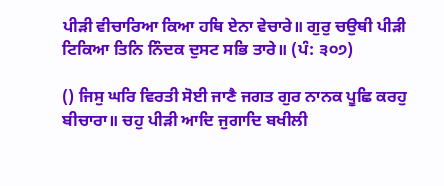ਪੀੜੀ ਵੀਚਾਰਿਆ ਕਿਆ ਹਥਿ ਏਨਾ ਵੇਚਾਰੇ॥ ਗੁਰੁ ਚਉਥੀ ਪੀੜੀ ਟਿਕਿਆ ਤਿਨਿ ਨਿੰਦਕ ਦੁਸਟ ਸਭਿ ਤਾਰੇ॥ (ਪੰ: ੩੦੭)

() ਜਿਸੁ ਘਰਿ ਵਿਰਤੀ ਸੋਈ ਜਾਣੈ ਜਗਤ ਗੁਰ ਨਾਨਕ ਪੂਛਿ ਕਰਹੁ ਬੀਚਾਰਾ॥ ਚਹੁ ਪੀੜੀ ਆਦਿ ਜੁਗਾਦਿ ਬਖੀਲੀ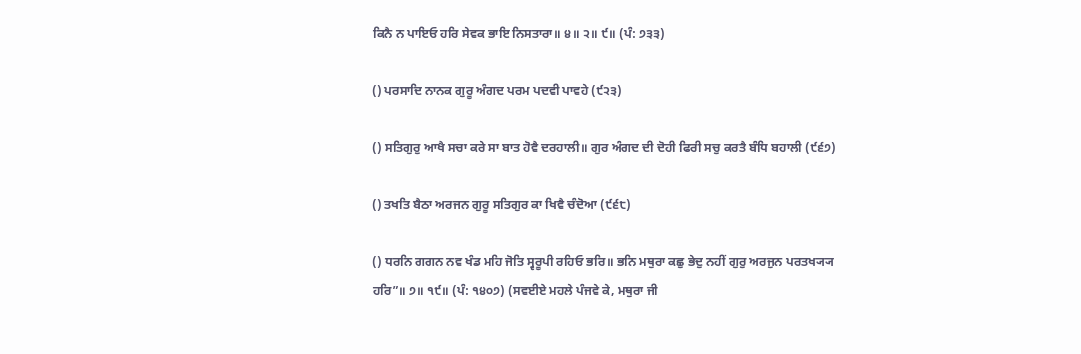ਕਿਨੈ ਨ ਪਾਇਓ ਹਰਿ ਸੇਵਕ ਭਾਇ ਨਿਸਤਾਰਾ॥ ੪॥ ੨॥ ੯॥ (ਪੰ: ੭੩੩)

() ਪਰਸਾਦਿ ਨਾਨਕ ਗੁਰੂ ਅੰਗਦ ਪਰਮ ਪਦਵੀ ਪਾਵਹੇ (੯੨੩)

() ਸਤਿਗੁਰੁ ਆਖੈ ਸਚਾ ਕਰੇ ਸਾ ਬਾਤ ਹੋਵੈ ਦਰਹਾਲੀ॥ ਗੁਰ ਅੰਗਦ ਦੀ ਦੋਹੀ ਫਿਰੀ ਸਚੁ ਕਰਤੈ ਬੰਧਿ ਬਹਾਲੀ (੯੬੭)

() ਤਖਤਿ ਬੈਠਾ ਅਰਜਨ ਗੁਰੂ ਸਤਿਗੁਰ ਕਾ ਖਿਵੈ ਚੰਦੋਆ (੯੬੮)

() ਧਰਨਿ ਗਗਨ ਨਵ ਖੰਡ ਮਹਿ ਜੋਤਿ ਸ੍ਵਰੂਪੀ ਰਹਿਓ ਭਰਿ॥ ਭਨਿ ਮਥੁਰਾ ਕਛੁ ਭੇਦੁ ਨਹੀਂ ਗੁਰੁ ਅਰਜੁਨ ਪਰਤਖ੍ਯ੍ਯ ਹਰਿ”॥ ੭॥ ੧੯॥ (ਪੰ: ੧੪੦੭) (ਸਵਈਏ ਮਹਲੇ ਪੰਜਵੇ ਕੇ, ਮਥੁਰਾ ਜੀ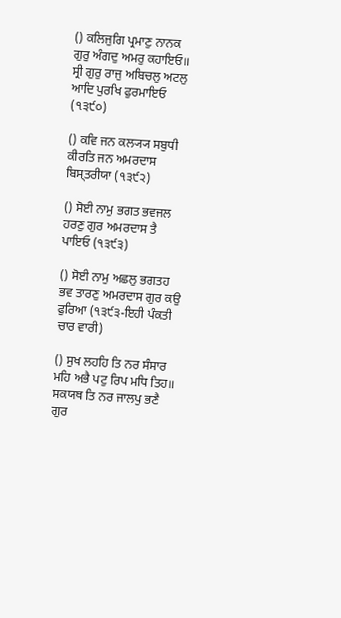() ਕਲਿਜੁਗਿ ਪ੍ਰਮਾਣੁ ਨਾਨਕ ਗੁਰੁ ਅੰਗਦੁ ਅਮਰੁ ਕਹਾਇਓ॥ ਸ੍ਰੀ ਗੁਰੁ ਰਾਜੁ ਅਬਿਚਲੁ ਅਟਲੁ ਆਦਿ ਪੁਰਖਿ ਫੁਰਮਾਇਓ (੧੩੯੦)

() ਕਵਿ ਜਨ ਕਲ੍ਯ੍ਯ ਸਬੁਧੀ ਕੀਰਤਿ ਜਨ ਅਮਰਦਾਸ ਬਿਸ੍ਤਰੀਯਾ (੧੩੯੨)

() ਸੋਈ ਨਾਮੁ ਭਗਤ ਭਵਜਲ ਹਰਣੁ ਗੁਰ ਅਮਰਦਾਸ ਤੈ ਪਾਇਓ (੧੩੯੩)

() ਸੋਈ ਨਾਮੁ ਅਛਲੁ ਭਗਤਹ ਭਵ ਤਾਰਣੁ ਅਮਰਦਾਸ ਗੁਰ ਕਉ ਫੁਰਿਆ (੧੩੯੩-ਇਹੀ ਪੰਕਤੀ ਚਾਰ ਵਾਰੀ)

() ਸੁਖ ਲਹਹਿ ਤਿ ਨਰ ਸੰਸਾਰ ਮਹਿ ਅਭੈ ਪਟੁ ਰਿਪ ਮਧਿ ਤਿਹ॥ ਸਕਯਥ ਤਿ ਨਰ ਜਾਲਪੁ ਭਣੈ ਗੁਰ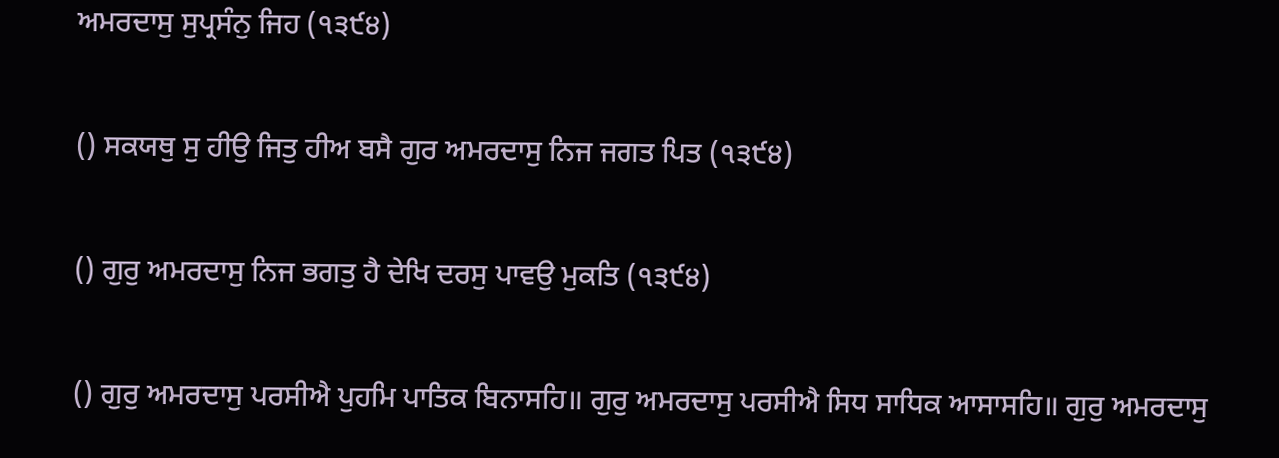ਅਮਰਦਾਸੁ ਸੁਪ੍ਰਸੰਨੁ ਜਿਹ (੧੩੯੪)

() ਸਕਯਥੁ ਸੁ ਹੀਉ ਜਿਤੁ ਹੀਅ ਬਸੈ ਗੁਰ ਅਮਰਦਾਸੁ ਨਿਜ ਜਗਤ ਪਿਤ (੧੩੯੪)

() ਗੁਰੁ ਅਮਰਦਾਸੁ ਨਿਜ ਭਗਤੁ ਹੈ ਦੇਖਿ ਦਰਸੁ ਪਾਵਉ ਮੁਕਤਿ (੧੩੯੪)

() ਗੁਰੁ ਅਮਰਦਾਸੁ ਪਰਸੀਐ ਪੁਹਮਿ ਪਾਤਿਕ ਬਿਨਾਸਹਿ॥ ਗੁਰੁ ਅਮਰਦਾਸੁ ਪਰਸੀਐ ਸਿਧ ਸਾਧਿਕ ਆਸਾਸਹਿ॥ ਗੁਰੁ ਅਮਰਦਾਸੁ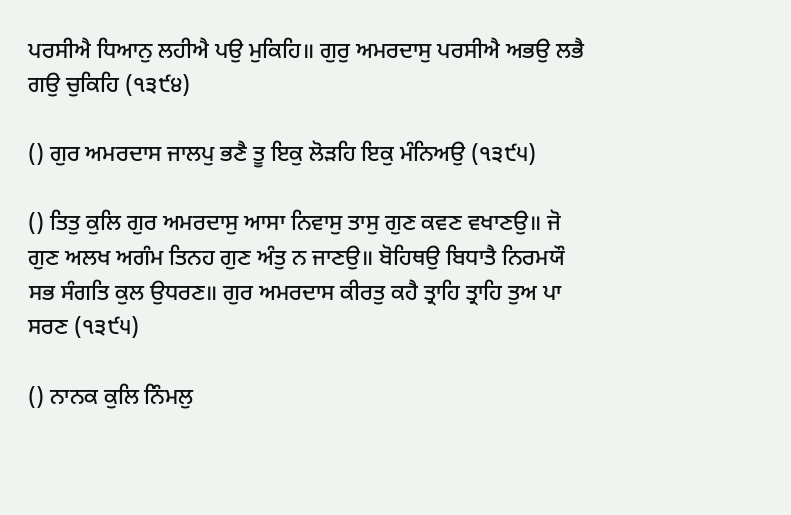ਪਰਸੀਐ ਧਿਆਨੁ ਲਹੀਐ ਪਉ ਮੁਕਿਹਿ॥ ਗੁਰੁ ਅਮਰਦਾਸੁ ਪਰਸੀਐ ਅਭਉ ਲਭੈ ਗਉ ਚੁਕਿਹਿ (੧੩੯੪)

() ਗੁਰ ਅਮਰਦਾਸ ਜਾਲਪੁ ਭਣੈ ਤੂ ਇਕੁ ਲੋੜਹਿ ਇਕੁ ਮੰਨਿਅਉ (੧੩੯੫)

() ਤਿਤੁ ਕੁਲਿ ਗੁਰ ਅਮਰਦਾਸੁ ਆਸਾ ਨਿਵਾਸੁ ਤਾਸੁ ਗੁਣ ਕਵਣ ਵਖਾਣਉ॥ ਜੋ ਗੁਣ ਅਲਖ ਅਗੰਮ ਤਿਨਹ ਗੁਣ ਅੰਤੁ ਨ ਜਾਣਉ॥ ਬੋਹਿਥਉ ਬਿਧਾਤੈ ਨਿਰਮਯੌ ਸਭ ਸੰਗਤਿ ਕੁਲ ਉਧਰਣ॥ ਗੁਰ ਅਮਰਦਾਸ ਕੀਰਤੁ ਕਹੈ ਤ੍ਰਾਹਿ ਤ੍ਰਾਹਿ ਤੁਅ ਪਾ ਸਰਣ (੧੩੯੫)

() ਨਾਨਕ ਕੁਲਿ ਨਿੰਮਲੁ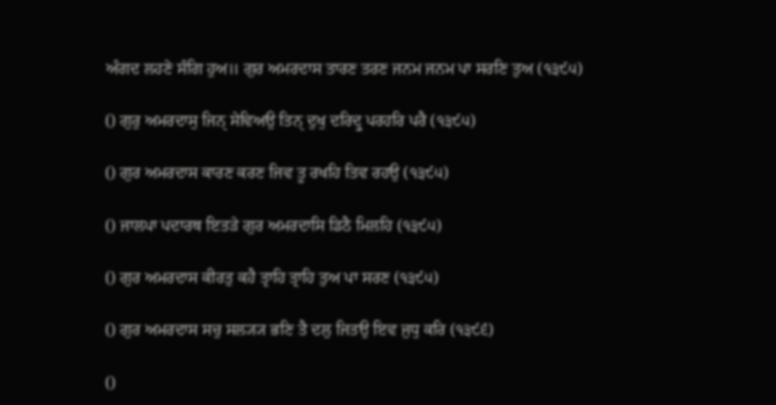ਅੰਗਦ ਲਹਣੇ ਸੰਗਿ ਹੁਅ॥ ਗੁਰ ਅਮਰਦਾਸ ਤਾਰਣ ਤਰਣ ਜਨਮ ਜਨਮ ਪਾ ਸਰਣਿ ਤੁਅ (੧੩੯੫)

() ਗੁਰੁ ਅਮਰਦਾਸੁ ਜਿਨੑ ਸੇਵਿਅਉ ਤਿਨੑ ਦੁਖੁ ਦਰਿਦ੍ਰੁ ਪਰਹਰਿ ਪਰੈ (੧੩੯੫)

() ਗੁਰ ਅਮਰਦਾਸ ਕਾਰਣ ਕਰਣ ਜਿਵ ਤੂ ਰਖਹਿ ਤਿਵ ਰਹਉ (੧੩੯੫)

() ਜਾਲਪਾ ਪਦਾਰਥ ਇਤੜੇ ਗੁਰ ਅਮਰਦਾਸਿ ਡਿਠੈ ਮਿਲਹਿ (੧੩੯੫)

() ਗੁਰ ਅਮਰਦਾਸ ਕੀਰਤੁ ਕਹੈ ਤ੍ਰਾਹਿ ਤ੍ਰਾਹਿ ਤੁਅ ਪਾ ਸਰਣ (੧੩੯੫)

() ਗੁਰ ਅਮਰਦਾਸ ਸਚੁ ਸਲ੍ਯ੍ਯ ਭਣਿ ਤੈ ਦਲੁ ਜਿਤਉ ਇਵ ਜੁਧੁ ਕਰਿ (੧੩੯੬)

()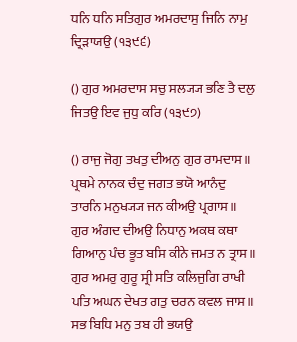ਧਨਿ ਧਨਿ ਸਤਿਗੁਰ ਅਮਰਦਾਸੁ ਜਿਨਿ ਨਾਮੁ ਦ੍ਰਿੜਾਯਉ (੧੩੯੬)

() ਗੁਰ ਅਮਰਦਾਸ ਸਚੁ ਸਲ੍ਯ੍ਯ ਭਣਿ ਤੈ ਦਲੁ ਜਿਤਉ ਇਵ ਜੁਧੁ ਕਰਿ (੧੩੯੭)

() ਰਾਜੁ ਜੋਗੁ ਤਖਤੁ ਦੀਅਨੁ ਗੁਰ ਰਾਮਦਾਸ॥ ਪ੍ਰਥਮੇ ਨਾਨਕ ਚੰਦੁ ਜਗਤ ਭਯੋ ਆਨੰਦੁ ਤਾਰਨਿ ਮਨੁਖ੍ਯ੍ਯ ਜਨ ਕੀਅਉ ਪ੍ਰਗਾਸ॥ ਗੁਰ ਅੰਗਦ ਦੀਅਉ ਨਿਧਾਨੁ ਅਕਥ ਕਥਾ ਗਿਆਨੁ ਪੰਚ ਭੂਤ ਬਸਿ ਕੀਨੇ ਜਮਤ ਨ ਤ੍ਰਾਸ॥ ਗੁਰ ਅਮਰੁ ਗੁਰੂ ਸ੍ਰੀ ਸਤਿ ਕਲਿਜੁਗਿ ਰਾਖੀ ਪਤਿ ਅਘਨ ਦੇਖਤ ਗਤੁ ਚਰਨ ਕਵਲ ਜਾਸ॥ ਸਭ ਬਿਧਿ ਮਨੁ ਤਬ ਹੀ ਭਯਉ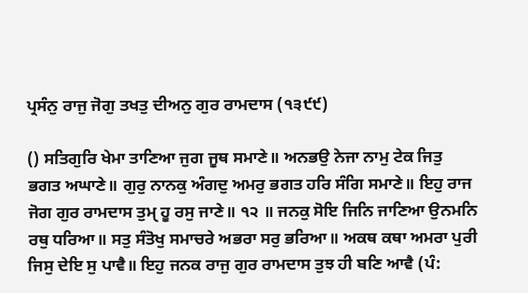ਪ੍ਰਸੰਨੁ ਰਾਜੁ ਜੋਗੁ ਤਖਤੁ ਦੀਅਨੁ ਗੁਰ ਰਾਮਦਾਸ (੧੩੯੯)

() ਸਤਿਗੁਰਿ ਖੇਮਾ ਤਾਣਿਆ ਜੁਗ ਜੂਥ ਸਮਾਣੇ॥ ਅਨਭਉ ਨੇਜਾ ਨਾਮੁ ਟੇਕ ਜਿਤੁ ਭਗਤ ਅਘਾਣੇ॥ ਗੁਰੁ ਨਾਨਕੁ ਅੰਗਦੁ ਅਮਰੁ ਭਗਤ ਹਰਿ ਸੰਗਿ ਸਮਾਣੇ॥ ਇਹੁ ਰਾਜ ਜੋਗ ਗੁਰ ਰਾਮਦਾਸ ਤੁਮੑ ਹੂ ਰਸੁ ਜਾਣੇ॥ ੧੨ ॥ ਜਨਕੁ ਸੋਇ ਜਿਨਿ ਜਾਣਿਆ ਉਨਮਨਿ ਰਥੁ ਧਰਿਆ॥ ਸਤੁ ਸੰਤੋਖੁ ਸਮਾਚਰੇ ਅਭਰਾ ਸਰੁ ਭਰਿਆ॥ ਅਕਥ ਕਥਾ ਅਮਰਾ ਪੁਰੀ ਜਿਸੁ ਦੇਇ ਸੁ ਪਾਵੈ॥ ਇਹੁ ਜਨਕ ਰਾਜੁ ਗੁਰ ਰਾਮਦਾਸ ਤੁਝ ਹੀ ਬਣਿ ਆਵੈ (ਪੰ: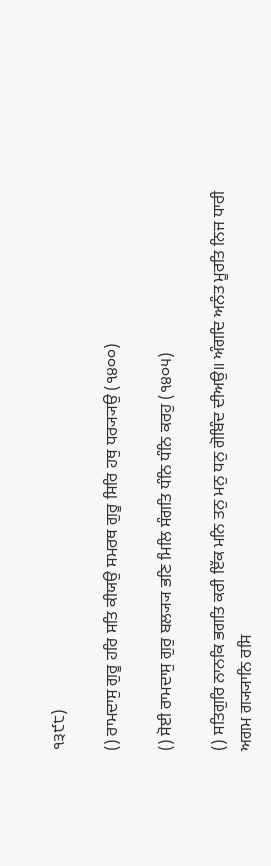੧੩੯੮)

() ਰਾਮਦਾਸੁ ਗੁਰੂ ਹਰਿ ਸਤਿ ਕੀਯਉ ਸਮਰਥ ਗੁਰੂ ਸਿਰਿ ਹਥੁ ਧਰ੍ਯ੍ਯਉ (੧੪੦੦)

() ਸੋਈ ਰਾਮਦਾਸੁ ਗੁਰੁ ਬਲ੍ਯ੍ਯ ਭਣਿ ਮਿਲਿ ਸੰਗਤਿ ਧੰਨਿ ਧੰਨਿ ਕਰਹੁ (੧੪੦੫)

() ਸਤਿਗੁਰਿ ਨਾਨਕਿ ਭਗਤਿ ਕਰੀ ਇੱਕ ਮਨਿ ਤਨੁ ਮਨੁ ਧਨੁ ਗੋਬਿੰਦ ਦੀਅਉ॥ ਅੰਗਦਿ ਅਨੰਤ ਮੂਰਤਿ ਨਿਜ ਧਾਰੀ ਅਗਮ ਗ੍ਯ੍ਯਾਨਿ ਰਸਿ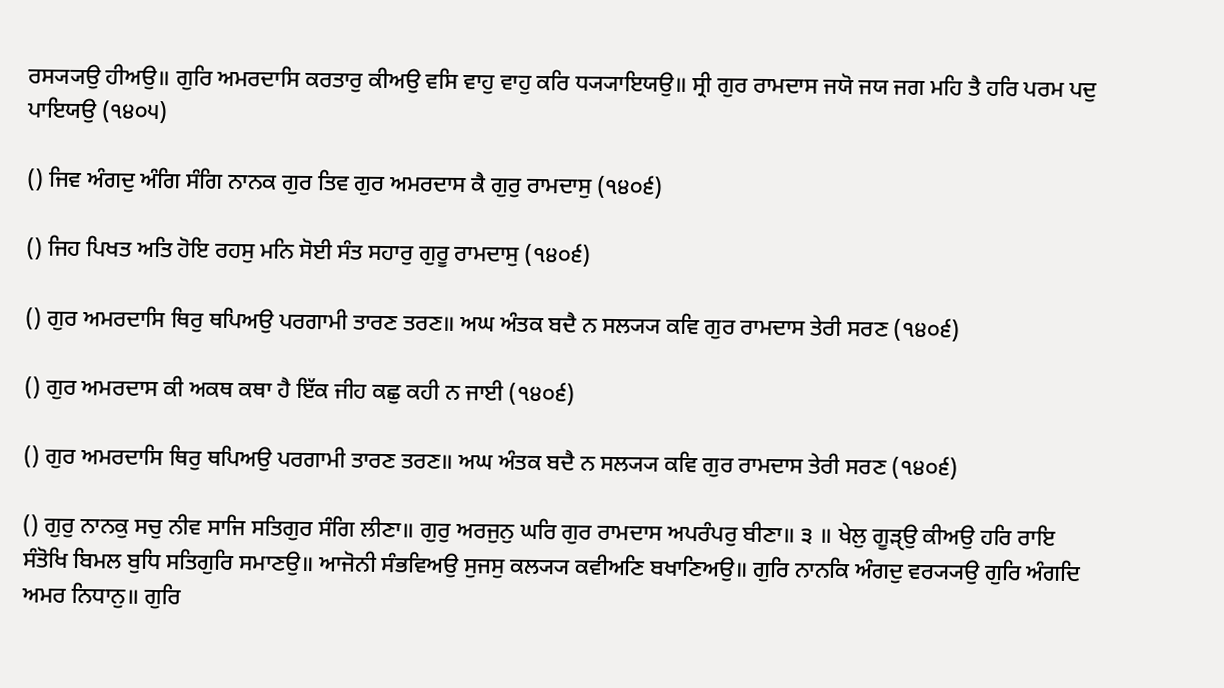ਰਸ੍ਯ੍ਯਉ ਹੀਅਉ॥ ਗੁਰਿ ਅਮਰਦਾਸਿ ਕਰਤਾਰੁ ਕੀਅਉ ਵਸਿ ਵਾਹੁ ਵਾਹੁ ਕਰਿ ਧ੍ਯ੍ਯਾਇਯਉ॥ ਸ੍ਰੀ ਗੁਰ ਰਾਮਦਾਸ ਜਯੋ ਜਯ ਜਗ ਮਹਿ ਤੈ ਹਰਿ ਪਰਮ ਪਦੁ ਪਾਇਯਉ (੧੪੦੫)

() ਜਿਵ ਅੰਗਦੁ ਅੰਗਿ ਸੰਗਿ ਨਾਨਕ ਗੁਰ ਤਿਵ ਗੁਰ ਅਮਰਦਾਸ ਕੈ ਗੁਰੁ ਰਾਮਦਾਸੁ (੧੪੦੬)

() ਜਿਹ ਪਿਖਤ ਅਤਿ ਹੋਇ ਰਹਸੁ ਮਨਿ ਸੋਈ ਸੰਤ ਸਹਾਰੁ ਗੁਰੂ ਰਾਮਦਾਸੁ (੧੪੦੬)

() ਗੁਰ ਅਮਰਦਾਸਿ ਥਿਰੁ ਥਪਿਅਉ ਪਰਗਾਮੀ ਤਾਰਣ ਤਰਣ॥ ਅਘ ਅੰਤਕ ਬਦੈ ਨ ਸਲ੍ਯ੍ਯ ਕਵਿ ਗੁਰ ਰਾਮਦਾਸ ਤੇਰੀ ਸਰਣ (੧੪੦੬)

() ਗੁਰ ਅਮਰਦਾਸ ਕੀ ਅਕਥ ਕਥਾ ਹੈ ਇੱਕ ਜੀਹ ਕਛੁ ਕਹੀ ਨ ਜਾਈ (੧੪੦੬)

() ਗੁਰ ਅਮਰਦਾਸਿ ਥਿਰੁ ਥਪਿਅਉ ਪਰਗਾਮੀ ਤਾਰਣ ਤਰਣ॥ ਅਘ ਅੰਤਕ ਬਦੈ ਨ ਸਲ੍ਯ੍ਯ ਕਵਿ ਗੁਰ ਰਾਮਦਾਸ ਤੇਰੀ ਸਰਣ (੧੪੦੬)

() ਗੁਰੁ ਨਾਨਕੁ ਸਚੁ ਨੀਵ ਸਾਜਿ ਸਤਿਗੁਰ ਸੰਗਿ ਲੀਣਾ॥ ਗੁਰੁ ਅਰਜੁਨੁ ਘਰਿ ਗੁਰ ਰਾਮਦਾਸ ਅਪਰੰਪਰੁ ਬੀਣਾ॥ ੩ ॥ ਖੇਲੁ ਗੂੜੑਉ ਕੀਅਉ ਹਰਿ ਰਾਇ ਸੰਤੋਖਿ ਬਿਮਲ ਬੁਧਿ ਸਤਿਗੁਰਿ ਸਮਾਣਉ॥ ਆਜੋਨੀ ਸੰਭਵਿਅਉ ਸੁਜਸੁ ਕਲ੍ਯ੍ਯ ਕਵੀਅਣਿ ਬਖਾਣਿਅਉ॥ ਗੁਰਿ ਨਾਨਕਿ ਅੰਗਦੁ ਵਰ੍ਯ੍ਯਉ ਗੁਰਿ ਅੰਗਦਿ ਅਮਰ ਨਿਧਾਨੁ॥ ਗੁਰਿ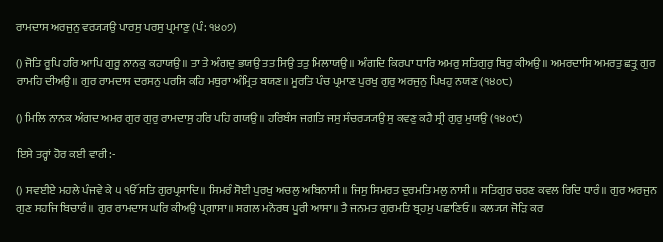ਰਾਮਦਾਸ ਅਰਜੁਨੁ ਵਰ੍ਯ੍ਯਉ ਪਾਰਸੁ ਪਰਸੁ ਪ੍ਰਮਾਣੁ (ਪੰ: ੧੪੦੭)

() ਜੋਤਿ ਰੂਪਿ ਹਰਿ ਆਪਿ ਗੁਰੂ ਨਾਨਕੁ ਕਹਾਯਉ॥ ਤਾ ਤੇ ਅੰਗਦੁ ਭਯਉ ਤਤ ਸਿਉ ਤਤੁ ਮਿਲਾਯਉ॥ ਅੰਗਦਿ ਕਿਰਪਾ ਧਾਰਿ ਅਮਰੁ ਸਤਿਗੁਰੁ ਥਿਰੁ ਕੀਅਉ॥ ਅਮਰਦਾਸਿ ਅਮਰਤੁ ਛਤ੍ਰੁ ਗੁਰ ਰਾਮਹਿ ਦੀਅਉ॥ ਗੁਰ ਰਾਮਦਾਸ ਦਰਸਨੁ ਪਰਸਿ ਕਹਿ ਮਥੁਰਾ ਅੰਮ੍ਰਿਤ ਬਯਣ॥ ਮੂਰਤਿ ਪੰਚ ਪ੍ਰਮਾਣ ਪੁਰਖੁ ਗੁਰੁ ਅਰਜੁਨੁ ਪਿਖਹੁ ਨਯਣ (੧੪੦੮)

() ਮਿਲਿ ਨਾਨਕ ਅੰਗਦ ਅਮਰ ਗੁਰ ਗੁਰੁ ਰਾਮਦਾਸੁ ਹਰਿ ਪਹਿ ਗਯਉ॥ ਹਰਿਬੰਸ ਜਗਤਿ ਜਸੁ ਸੰਚਰ੍ਯ੍ਯਉ ਸੁ ਕਵਣੁ ਕਹੈ ਸ੍ਰੀ ਗੁਰੁ ਮੁਯਉ (੧੪੦੯)

ਇਸੇ ਤਰ੍ਹਾਂ ਹੋਰ ਕਈ ਵਾਰੀ:-

() ਸਵਈਏ ਮਹਲੇ ਪੰਜਵੇ ਕੇ ੫ ੴ ਸਤਿ ਗੁਰਪ੍ਰਸਾਦਿ॥ ਸਿਮਰੰ ਸੋਈ ਪੁਰਖੁ ਅਚਲੁ ਅਬਿਨਾਸੀ॥ ਜਿਸੁ ਸਿਮਰਤ ਦੁਰਮਤਿ ਮਲੁ ਨਾਸੀ॥ ਸਤਿਗੁਰ ਚਰਣ ਕਵਲ ਰਿਦਿ ਧਾਰੰ॥ ਗੁਰ ਅਰਜੁਨ ਗੁਣ ਸਹਜਿ ਬਿਚਾਰੰ॥ ਗੁਰ ਰਾਮਦਾਸ ਘਰਿ ਕੀਅਉ ਪ੍ਰਗਾਸਾ॥ ਸਗਲ ਮਨੋਰਥ ਪੂਰੀ ਆਸਾ॥ ਤੈ ਜਨਮਤ ਗੁਰਮਤਿ ਬ੍ਰਹਮੁ ਪਛਾਣਿਓ॥ ਕਲ੍ਯ੍ਯ ਜੋੜਿ ਕਰ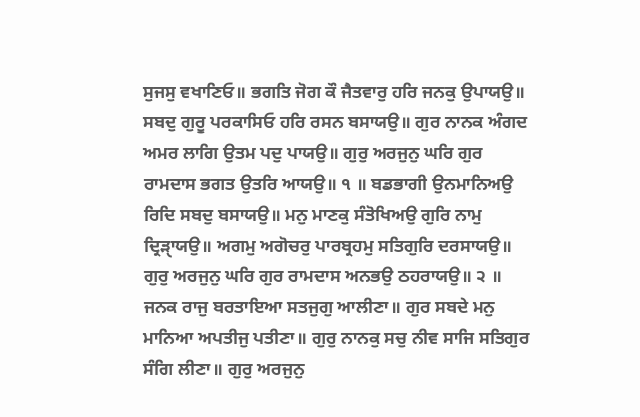ਸੁਜਸੁ ਵਖਾਣਿਓ॥ ਭਗਤਿ ਜੋਗ ਕੌ ਜੈਤਵਾਰੁ ਹਰਿ ਜਨਕੁ ਉਪਾਯਉ॥ ਸਬਦੁ ਗੁਰੂ ਪਰਕਾਸਿਓ ਹਰਿ ਰਸਨ ਬਸਾਯਉ॥ ਗੁਰ ਨਾਨਕ ਅੰਗਦ ਅਮਰ ਲਾਗਿ ਉਤਮ ਪਦੁ ਪਾਯਉ॥ ਗੁਰੁ ਅਰਜੁਨੁ ਘਰਿ ਗੁਰ ਰਾਮਦਾਸ ਭਗਤ ਉਤਰਿ ਆਯਉ॥ ੧ ॥ ਬਡਭਾਗੀ ਉਨਮਾਨਿਅਉ ਰਿਦਿ ਸਬਦੁ ਬਸਾਯਉ॥ ਮਨੁ ਮਾਣਕੁ ਸੰਤੋਖਿਅਉ ਗੁਰਿ ਨਾਮੁ ਦ੍ਰਿੜਾੑਯਉ॥ ਅਗਮੁ ਅਗੋਚਰੁ ਪਾਰਬ੍ਰਹਮੁ ਸਤਿਗੁਰਿ ਦਰਸਾਯਉ॥ ਗੁਰੁ ਅਰਜੁਨੁ ਘਰਿ ਗੁਰ ਰਾਮਦਾਸ ਅਨਭਉ ਠਹਰਾਯਉ॥ ੨ ॥ ਜਨਕ ਰਾਜੁ ਬਰਤਾਇਆ ਸਤਜੁਗੁ ਆਲੀਣਾ॥ ਗੁਰ ਸਬਦੇ ਮਨੁ ਮਾਨਿਆ ਅਪਤੀਜੁ ਪਤੀਣਾ॥ ਗੁਰੁ ਨਾਨਕੁ ਸਚੁ ਨੀਵ ਸਾਜਿ ਸਤਿਗੁਰ ਸੰਗਿ ਲੀਣਾ॥ ਗੁਰੁ ਅਰਜੁਨੁ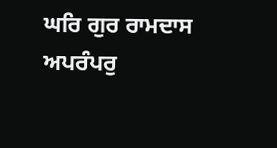ਘਰਿ ਗੁਰ ਰਾਮਦਾਸ ਅਪਰੰਪਰੁ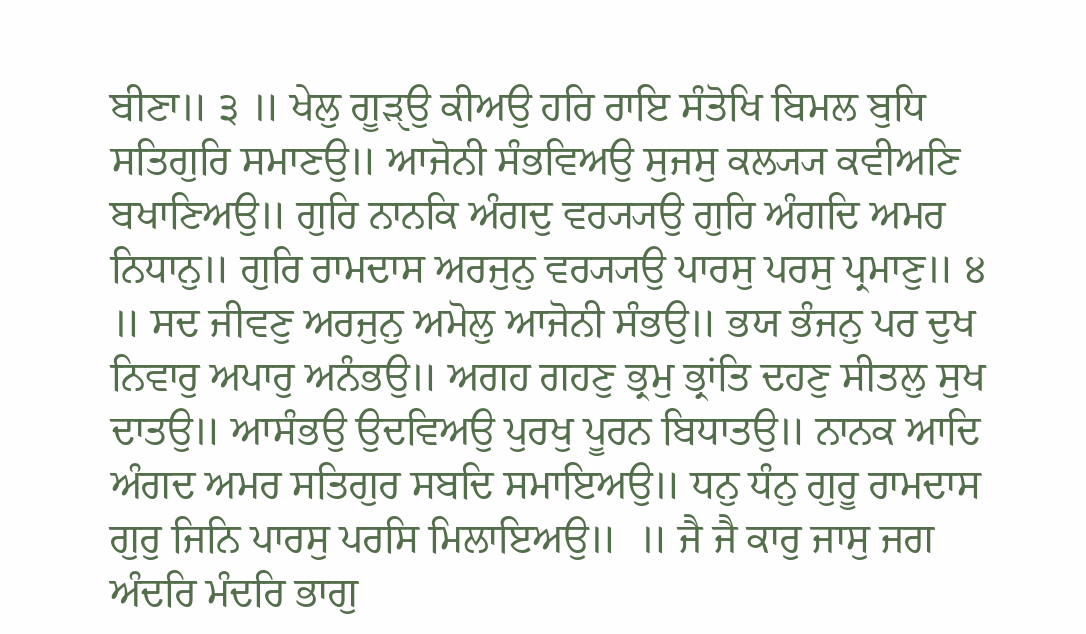ਬੀਣਾ॥ ੩ ॥ ਖੇਲੁ ਗੂੜੑਉ ਕੀਅਉ ਹਰਿ ਰਾਇ ਸੰਤੋਖਿ ਬਿਮਲ ਬੁਧਿ ਸਤਿਗੁਰਿ ਸਮਾਣਉ॥ ਆਜੋਨੀ ਸੰਭਵਿਅਉ ਸੁਜਸੁ ਕਲ੍ਯ੍ਯ ਕਵੀਅਣਿ ਬਖਾਣਿਅਉ॥ ਗੁਰਿ ਨਾਨਕਿ ਅੰਗਦੁ ਵਰ੍ਯ੍ਯਉ ਗੁਰਿ ਅੰਗਦਿ ਅਮਰ ਨਿਧਾਨੁ॥ ਗੁਰਿ ਰਾਮਦਾਸ ਅਰਜੁਨੁ ਵਰ੍ਯ੍ਯਉ ਪਾਰਸੁ ਪਰਸੁ ਪ੍ਰਮਾਣੁ॥ ੪ ॥ ਸਦ ਜੀਵਣੁ ਅਰਜੁਨੁ ਅਮੋਲੁ ਆਜੋਨੀ ਸੰਭਉ॥ ਭਯ ਭੰਜਨੁ ਪਰ ਦੁਖ ਨਿਵਾਰੁ ਅਪਾਰੁ ਅਨੰਭਉ॥ ਅਗਹ ਗਹਣੁ ਭ੍ਰਮੁ ਭ੍ਰਾਂਤਿ ਦਹਣੁ ਸੀਤਲੁ ਸੁਖ ਦਾਤਉ॥ ਆਸੰਭਉ ਉਦਵਿਅਉ ਪੁਰਖੁ ਪੂਰਨ ਬਿਧਾਤਉ॥ ਨਾਨਕ ਆਦਿ ਅੰਗਦ ਅਮਰ ਸਤਿਗੁਰ ਸਬਦਿ ਸਮਾਇਅਉ॥ ਧਨੁ ਧੰਨੁ ਗੁਰੂ ਰਾਮਦਾਸ ਗੁਰੁ ਜਿਨਿ ਪਾਰਸੁ ਪਰਸਿ ਮਿਲਾਇਅਉ॥  ॥ ਜੈ ਜੈ ਕਾਰੁ ਜਾਸੁ ਜਗ ਅੰਦਰਿ ਮੰਦਰਿ ਭਾਗੁ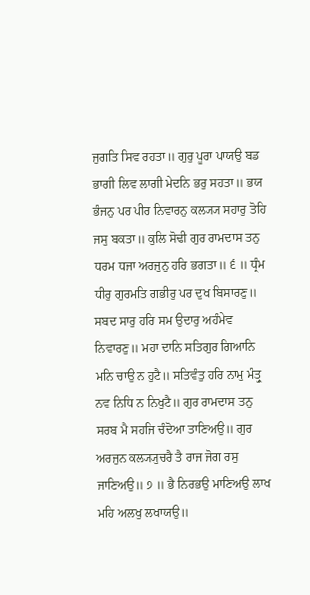ਜੁਗਤਿ ਸਿਵ ਰਹਤਾ॥ ਗੁਰੁ ਪੂਰਾ ਪਾਯਉ ਬਡ ਭਾਗੀ ਲਿਵ ਲਾਗੀ ਮੇਦਨਿ ਭਰੁ ਸਹਤਾ॥ ਭਯ ਭੰਜਨੁ ਪਰ ਪੀਰ ਨਿਵਾਰਨੁ ਕਲ੍ਯ੍ਯ ਸਹਾਰੁ ਤੋਹਿ ਜਸੁ ਬਕਤਾ॥ ਕੁਲਿ ਸੋਢੀ ਗੁਰ ਰਾਮਦਾਸ ਤਨੁ ਧਰਮ ਧਜਾ ਅਰਜੁਨੁ ਹਰਿ ਭਗਤਾ॥ ੬ ॥ ਧ੍ਰੰਮ ਧੀਰੁ ਗੁਰਮਤਿ ਗਭੀਰੁ ਪਰ ਦੁਖ ਬਿਸਾਰਣੁ॥ ਸਬਦ ਸਾਰੁ ਹਰਿ ਸਮ ਉਦਾਰੁ ਅਹੰਮੇਵ ਨਿਵਾਰਣੁ॥ ਮਹਾ ਦਾਨਿ ਸਤਿਗੁਰ ਗਿਆਨਿ ਮਨਿ ਚਾਉ ਨ ਹੁਟੈ॥ ਸਤਿਵੰਤੁ ਹਰਿ ਨਾਮੁ ਮੰਤ੍ਰੁ ਨਵ ਨਿਧਿ ਨ ਨਿਖੁਟੈ॥ ਗੁਰ ਰਾਮਦਾਸ ਤਨੁ ਸਰਬ ਮੈ ਸਹਜਿ ਚੰਦੋਆ ਤਾਣਿਅਉ॥ ਗੁਰ ਅਰਜੁਨ ਕਲ੍ਯ੍ਯੁਚਰੈ ਤੈ ਰਾਜ ਜੋਗ ਰਸੁ ਜਾਣਿਅਉ॥ ੭ ॥ ਭੈ ਨਿਰਭਉ ਮਾਣਿਅਉ ਲਾਖ ਮਹਿ ਅਲਖੁ ਲਖਾਯਉ॥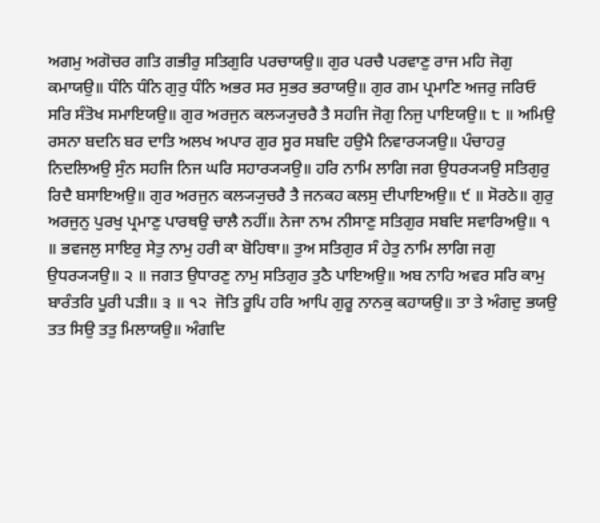ਅਗਮੁ ਅਗੋਚਰ ਗਤਿ ਗਭੀਰੁ ਸਤਿਗੁਰਿ ਪਰਚਾਯਉ॥ ਗੁਰ ਪਰਚੈ ਪਰਵਾਣੁ ਰਾਜ ਮਹਿ ਜੋਗੁ ਕਮਾਯਉ॥ ਧੰਨਿ ਧੰਨਿ ਗੁਰੁ ਧੰਨਿ ਅਭਰ ਸਰ ਸੁਭਰ ਭਰਾਯਉ॥ ਗੁਰ ਗਮ ਪ੍ਰਮਾਣਿ ਅਜਰੁ ਜਰਿਓ ਸਰਿ ਸੰਤੋਖ ਸਮਾਇਯਉ॥ ਗੁਰ ਅਰਜੁਨ ਕਲ੍ਯ੍ਯੁਚਰੈ ਤੈ ਸਹਜਿ ਜੋਗੁ ਨਿਜੁ ਪਾਇਯਉ॥ ੮ ॥ ਅਮਿਉ ਰਸਨਾ ਬਦਨਿ ਬਰ ਦਾਤਿ ਅਲਖ ਅਪਾਰ ਗੁਰ ਸੂਰ ਸਬਦਿ ਹਉਮੈ ਨਿਵਾਰ੍ਯ੍ਯਉ॥ ਪੰਚਾਹਰੁ ਨਿਦਲਿਅਉ ਸੁੰਨ ਸਹਜਿ ਨਿਜ ਘਰਿ ਸਹਾਰ੍ਯ੍ਯਉ॥ ਹਰਿ ਨਾਮਿ ਲਾਗਿ ਜਗ ਉਧਰ੍ਯ੍ਯਉ ਸਤਿਗੁਰੁ ਰਿਦੈ ਬਸਾਇਅਉ॥ ਗੁਰ ਅਰਜੁਨ ਕਲ੍ਯ੍ਯੁਚਰੈ ਤੈ ਜਨਕਹ ਕਲਸੁ ਦੀਪਾਇਅਉ॥ ੯ ॥ ਸੋਰਠੇ॥ ਗੁਰੁ ਅਰਜੁਨੁ ਪੁਰਖੁ ਪ੍ਰਮਾਣੁ ਪਾਰਥਉ ਚਾਲੈ ਨਹੀਂ॥ ਨੇਜਾ ਨਾਮ ਨੀਸਾਣੁ ਸਤਿਗੁਰ ਸਬਦਿ ਸਵਾਰਿਅਉ॥ ੧ ॥ ਭਵਜਲੁ ਸਾਇਰੁ ਸੇਤੁ ਨਾਮੁ ਹਰੀ ਕਾ ਬੋਹਿਥਾ॥ ਤੁਅ ਸਤਿਗੁਰ ਸੰ ਹੇਤੁ ਨਾਮਿ ਲਾਗਿ ਜਗੁ ਉਧਰ੍ਯ੍ਯਉ॥ ੨ ॥ ਜਗਤ ਉਧਾਰਣੁ ਨਾਮੁ ਸਤਿਗੁਰ ਤੁਠੈ ਪਾਇਅਉ॥ ਅਬ ਨਾਹਿ ਅਵਰ ਸਰਿ ਕਾਮੁ ਬਾਰੰਤਰਿ ਪੂਰੀ ਪੜੀ॥ ੩ ॥ ੧੨  ਜੋਤਿ ਰੂਪਿ ਹਰਿ ਆਪਿ ਗੁਰੂ ਨਾਨਕੁ ਕਹਾਯਉ॥ ਤਾ ਤੇ ਅੰਗਦੁ ਭਯਉ ਤਤ ਸਿਉ ਤਤੁ ਮਿਲਾਯਉ॥ ਅੰਗਦਿ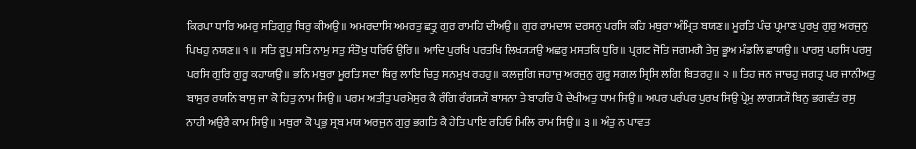ਕਿਰਪਾ ਧਾਰਿ ਅਮਰੁ ਸਤਿਗੁਰੁ ਥਿਰੁ ਕੀਅਉ॥ ਅਮਰਦਾਸਿ ਅਮਰਤੁ ਛਤ੍ਰੁ ਗੁਰ ਰਾਮਹਿ ਦੀਅਉ॥ ਗੁਰ ਰਾਮਦਾਸ ਦਰਸਨੁ ਪਰਸਿ ਕਹਿ ਮਥੁਰਾ ਅੰਮ੍ਰਿਤ ਬਯਣ॥ ਮੂਰਤਿ ਪੰਚ ਪ੍ਰਮਾਣ ਪੁਰਖੁ ਗੁਰੁ ਅਰਜੁਨੁ ਪਿਖਹੁ ਨਯਣ॥ ੧ ॥ ਸਤਿ ਰੂਪੁ ਸਤਿ ਨਾਮੁ ਸਤੁ ਸੰਤੋਖੁ ਧਰਿਓ ਉਰਿ॥ ਆਦਿ ਪੁਰਖਿ ਪਰਤਖਿ ਲਿਖ੍ਯ੍ਯਉ ਅਛਰੁ ਮਸਤਕਿ ਧੁਰਿ॥ ਪ੍ਰਗਟ ਜੋਤਿ ਜਗਮਗੈ ਤੇਜੁ ਭੂਅ ਮੰਡਲਿ ਛਾਯਉ॥ ਪਾਰਸੁ ਪਰਸਿ ਪਰਸੁ ਪਰਸਿ ਗੁਰਿ ਗੁਰੂ ਕਹਾਯਉ॥ ਭਨਿ ਮਥੁਰਾ ਮੂਰਤਿ ਸਦਾ ਥਿਰੁ ਲਾਇ ਚਿਤੁ ਸਨਮੁਖ ਰਹਹੁ॥ ਕਲਜੁਗਿ ਜਹਾਜੁ ਅਰਜੁਨੁ ਗੁਰੂ ਸਗਲ ਸ੍ਰਿਸਿ ਲਗਿ ਬਿਤਰਹੁ॥ ੨ ॥ ਤਿਹ ਜਨ ਜਾਚਹੁ ਜਗਤ੍ਰ ਪਰ ਜਾਨੀਅਤੁ ਬਾਸੁਰ ਰਯਨਿ ਬਾਸੁ ਜਾ ਕੋ ਹਿਤੁ ਨਾਮ ਸਿਉ॥ ਪਰਮ ਅਤੀਤੁ ਪਰਮੇਸੁਰ ਕੈ ਰੰਗਿ ਰੰਗ੍ਯ੍ਯੌ ਬਾਸਨਾ ਤੇ ਬਾਹਰਿ ਪੈ ਦੇਖੀਅਤੁ ਧਾਮ ਸਿਉ॥ ਅਪਰ ਪਰੰਪਰ ਪੁਰਖ ਸਿਉ ਪ੍ਰੇਮੁ ਲਾਗ੍ਯ੍ਯੌ ਬਿਨੁ ਭਗਵੰਤ ਰਸੁ ਨਾਹੀ ਅਉਰੈ ਕਾਮ ਸਿਉ॥ ਮਥੁਰਾ ਕੋ ਪ੍ਰਭੁ ਸ੍ਰਬ ਮਯ ਅਰਜੁਨ ਗੁਰੁ ਭਗਤਿ ਕੈ ਹੇਤਿ ਪਾਇ ਰਹਿਓ ਮਿਲਿ ਰਾਮ ਸਿਉ॥ ੩ ॥ ਅੰਤੁ ਨ ਪਾਵਤ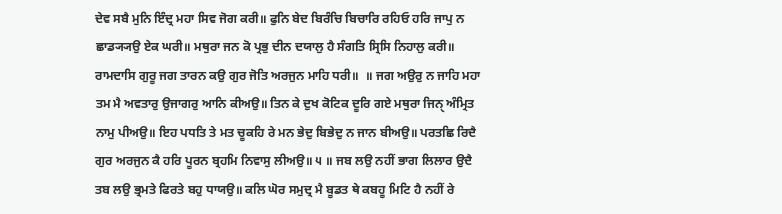ਦੇਵ ਸਬੈ ਮੁਨਿ ਇੰਦ੍ਰ ਮਹਾ ਸਿਵ ਜੋਗ ਕਰੀ॥ ਫੁਨਿ ਬੇਦ ਬਿਰੰਚਿ ਬਿਚਾਰਿ ਰਹਿਓ ਹਰਿ ਜਾਪੁ ਨ ਛਾਡ੍ਯ੍ਯਉ ਏਕ ਘਰੀ॥ ਮਥੁਰਾ ਜਨ ਕੋ ਪ੍ਰਭੁ ਦੀਨ ਦਯਾਲੁ ਹੈ ਸੰਗਤਿ ਸ੍ਰਿਸਿ ਨਿਹਾਲੁ ਕਰੀ॥ ਰਾਮਦਾਸਿ ਗੁਰੂ ਜਗ ਤਾਰਨ ਕਉ ਗੁਰ ਜੋਤਿ ਅਰਜੁਨ ਮਾਹਿ ਧਰੀ॥  ॥ ਜਗ ਅਉਰੁ ਨ ਜਾਹਿ ਮਹਾ ਤਮ ਮੈ ਅਵਤਾਰੁ ਉਜਾਗਰੁ ਆਨਿ ਕੀਅਉ॥ ਤਿਨ ਕੇ ਦੁਖ ਕੋਟਿਕ ਦੂਰਿ ਗਏ ਮਥੁਰਾ ਜਿਨੑ ਅੰਮ੍ਰਿਤ ਨਾਮੁ ਪੀਅਉ॥ ਇਹ ਪਧਤਿ ਤੇ ਮਤ ਚੂਕਹਿ ਰੇ ਮਨ ਭੇਦੁ ਬਿਭੇਦੁ ਨ ਜਾਨ ਬੀਅਉ॥ ਪਰਤਛਿ ਰਿਦੈ ਗੁਰ ਅਰਜੁਨ ਕੈ ਹਰਿ ਪੂਰਨ ਬ੍ਰਹਮਿ ਨਿਵਾਸੁ ਲੀਅਉ॥ ੫ ॥ ਜਬ ਲਉ ਨਹੀਂ ਭਾਗ ਲਿਲਾਰ ਉਦੈ ਤਬ ਲਉ ਭ੍ਰਮਤੇ ਫਿਰਤੇ ਬਹੁ ਧਾਯਉ॥ ਕਲਿ ਘੋਰ ਸਮੁਦ੍ਰ ਮੈ ਬੂਡਤ ਥੇ ਕਬਹੂ ਮਿਟਿ ਹੈ ਨਹੀਂ ਰੇ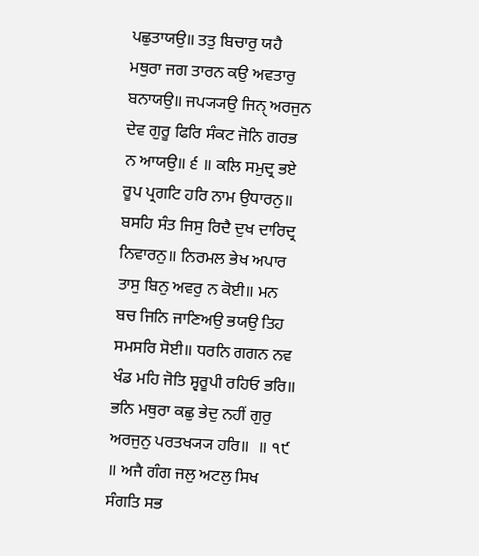ਪਛੁਤਾਯਉ॥ ਤਤੁ ਬਿਚਾਰੁ ਯਹੈ ਮਥੁਰਾ ਜਗ ਤਾਰਨ ਕਉ ਅਵਤਾਰੁ ਬਨਾਯਉ॥ ਜਪ੍ਯ੍ਯਉ ਜਿਨੑ ਅਰਜੁਨ ਦੇਵ ਗੁਰੂ ਫਿਰਿ ਸੰਕਟ ਜੋਨਿ ਗਰਭ ਨ ਆਯਉ॥ ੬ ॥ ਕਲਿ ਸਮੁਦ੍ਰ ਭਏ ਰੂਪ ਪ੍ਰਗਟਿ ਹਰਿ ਨਾਮ ਉਧਾਰਨੁ॥ ਬਸਹਿ ਸੰਤ ਜਿਸੁ ਰਿਦੈ ਦੁਖ ਦਾਰਿਦ੍ਰ ਨਿਵਾਰਨੁ॥ ਨਿਰਮਲ ਭੇਖ ਅਪਾਰ ਤਾਸੁ ਬਿਨੁ ਅਵਰੁ ਨ ਕੋਈ॥ ਮਨ ਬਚ ਜਿਨਿ ਜਾਣਿਅਉ ਭਯਉ ਤਿਹ ਸਮਸਰਿ ਸੋਈ॥ ਧਰਨਿ ਗਗਨ ਨਵ ਖੰਡ ਮਹਿ ਜੋਤਿ ਸ੍ਵਰੂਪੀ ਰਹਿਓ ਭਰਿ॥ ਭਨਿ ਮਥੁਰਾ ਕਛੁ ਭੇਦੁ ਨਹੀਂ ਗੁਰੁ ਅਰਜੁਨੁ ਪਰਤਖ੍ਯ੍ਯ ਹਰਿ॥  ॥ ੧੯ ॥ ਅਜੈ ਗੰਗ ਜਲੁ ਅਟਲੁ ਸਿਖ ਸੰਗਤਿ ਸਭ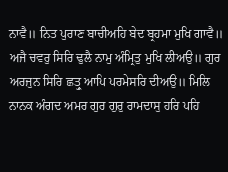ਨਾਵੈ॥ ਨਿਤ ਪੁਰਾਣ ਬਾਚੀਅਹਿ ਬੇਦ ਬ੍ਰਹਮਾ ਮੁਖਿ ਗਾਵੈ॥ ਅਜੈ ਚਵਰੁ ਸਿਰਿ ਢੁਲੈ ਨਾਮੁ ਅੰਮ੍ਰਿਤੁ ਮੁਖਿ ਲੀਅਉ॥ ਗੁਰ ਅਰਜੁਨ ਸਿਰਿ ਛਤ੍ਰੁ ਆਪਿ ਪਰਮੇਸਰਿ ਦੀਅਉ॥ ਮਿਲਿ ਨਾਨਕ ਅੰਗਦ ਅਮਰ ਗੁਰ ਗੁਰੁ ਰਾਮਦਾਸੁ ਹਰਿ ਪਹਿ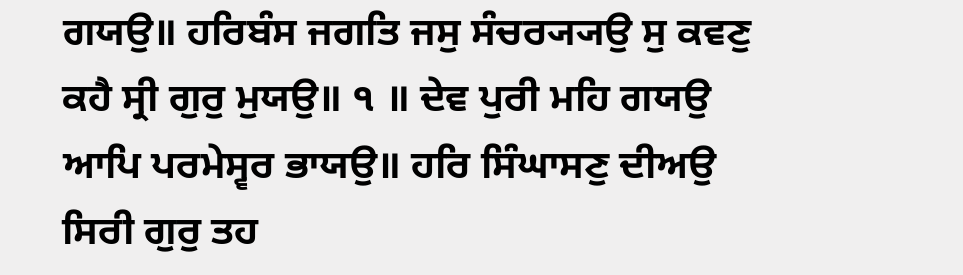ਗਯਉ॥ ਹਰਿਬੰਸ ਜਗਤਿ ਜਸੁ ਸੰਚਰ੍ਯ੍ਯਉ ਸੁ ਕਵਣੁ ਕਹੈ ਸ੍ਰੀ ਗੁਰੁ ਮੁਯਉ॥ ੧ ॥ ਦੇਵ ਪੁਰੀ ਮਹਿ ਗਯਉ ਆਪਿ ਪਰਮੇਸ੍ਵਰ ਭਾਯਉ॥ ਹਰਿ ਸਿੰਘਾਸਣੁ ਦੀਅਉ ਸਿਰੀ ਗੁਰੁ ਤਹ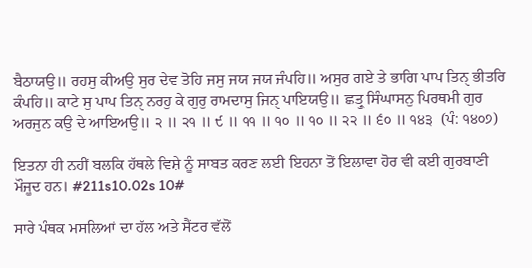ਬੈਠਾਯਉ॥ ਰਹਸੁ ਕੀਅਉ ਸੁਰ ਦੇਵ ਤੋਹਿ ਜਸੁ ਜਯ ਜਯ ਜੰਪਹਿ॥ ਅਸੁਰ ਗਏ ਤੇ ਭਾਗਿ ਪਾਪ ਤਿਨੑ ਭੀਤਰਿ ਕੰਪਹਿ॥ ਕਾਟੇ ਸੁ ਪਾਪ ਤਿਨੑ ਨਰਹੁ ਕੇ ਗੁਰੁ ਰਾਮਦਾਸੁ ਜਿਨੑ ਪਾਇਯਉ॥ ਛਤ੍ਰੁ ਸਿੰਘਾਸਨੁ ਪਿਰਥਮੀ ਗੁਰ ਅਰਜੁਨ ਕਉ ਦੇ ਆਇਅਉ॥ ੨ ॥ ੨੧ ॥ ੯ ॥ ੧੧ ॥ ੧੦ ॥ ੧੦ ॥ ੨੨ ॥ ੬੦ ॥ ੧੪੩  (ਪੰ: ੧੪੦੭)

ਇਤਨਾ ਹੀ ਨਹੀਂ ਬਲਕਿ ਹੱਥਲੇ ਵਿਸ਼ੇ ਨੂੰ ਸਾਬਤ ਕਰਣ ਲਈ ਇਹਨਾ ਤੋਂ ਇਲਾਵਾ ਹੋਰ ਵੀ ਕਈ ਗੁਰਬਾਣੀ ਮੌਜੂਦ ਹਨ। #211s10.02s 10#

ਸਾਰੇ ਪੰਥਕ ਮਸਲਿਆਂ ਦਾ ਹੱਲ ਅਤੇ ਸੈਂਟਰ ਵੱਲੋਂ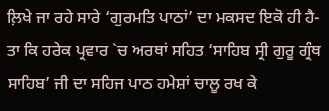ਲ਼ਿਖੇ ਜਾ ਰਹੇ ਸਾਰੇ ‘ਗੁਰਮਤਿ ਪਾਠਾਂ’ ਦਾ ਮਕਸਦ ਇਕੋ ਹੀ ਹੈ-ਤਾ ਕਿ ਹਰੇਕ ਪ੍ਰਵਾਰ `ਚ ਅਰਥਾਂ ਸਹਿਤ ‘ਸਾਹਿਬ ਸ੍ਰੀ ਗੁਰੂ ਗ੍ਰੰਥ ਸਾਹਿਬ’ ਜੀ ਦਾ ਸਹਿਜ ਪਾਠ ਹਮੇਸ਼ਾਂ ਚਾਲੂ ਰਖ ਕੇ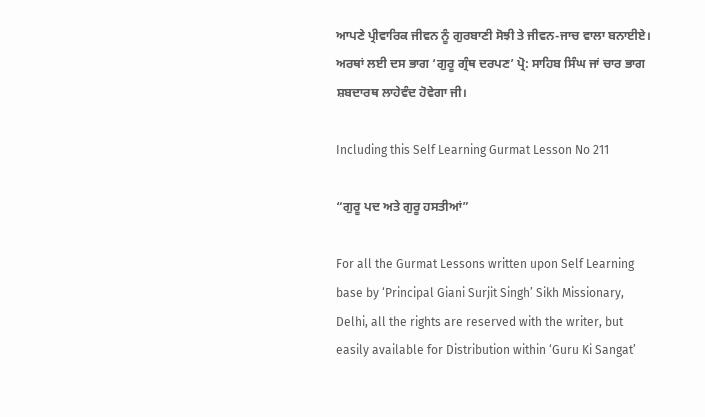ਆਪਣੇ ਪ੍ਰੀਵਾਰਿਕ ਜੀਵਨ ਨੂੰ ਗੁਰਬਾਣੀ ਸੋਝੀ ਤੇ ਜੀਵਨ-ਜਾਚ ਵਾਲਾ ਬਨਾਈਏ। ਅਰਥਾਂ ਲਈ ਦਸ ਭਾਗ ‘ਗੁਰੂ ਗ੍ਰੰਥ ਦਰਪਣ’ ਪ੍ਰੋ: ਸਾਹਿਬ ਸਿੰਘ ਜਾਂ ਚਾਰ ਭਾਗ ਸ਼ਬਦਾਰਥ ਲਾਹੇਵੰਦ ਹੋਵੇਗਾ ਜੀ।

Including this Self Learning Gurmat Lesson No 211

“ਗੁਰੂ ਪਦ ਅਤੇ ਗੁਰੂ ਹਸਤੀਆਂ”

For all the Gurmat Lessons written upon Self Learning base by ‘Principal Giani Surjit Singh’ Sikh Missionary, Delhi, all the rights are reserved with the writer, but easily available for Distribution within ‘Guru Ki Sangat’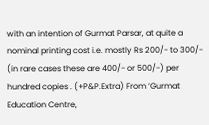with an intention of Gurmat Parsar, at quite a nominal printing cost i.e. mostly Rs 200/- to 300/- (in rare cases these are 400/- or 500/-) per hundred copies . (+P&P.Extra) From ‘Gurmat Education Centre,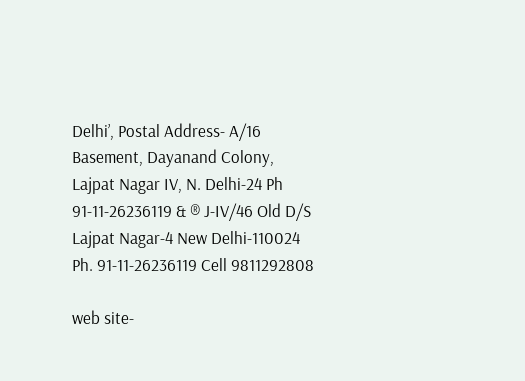Delhi’, Postal Address- A/16 Basement, Dayanand Colony, Lajpat Nagar IV, N. Delhi-24 Ph 91-11-26236119 & ® J-IV/46 Old D/S Lajpat Nagar-4 New Delhi-110024 Ph. 91-11-26236119 Cell 9811292808

web site-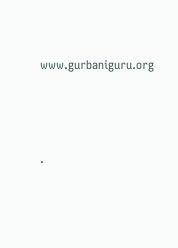www.gurbaniguru.org




.